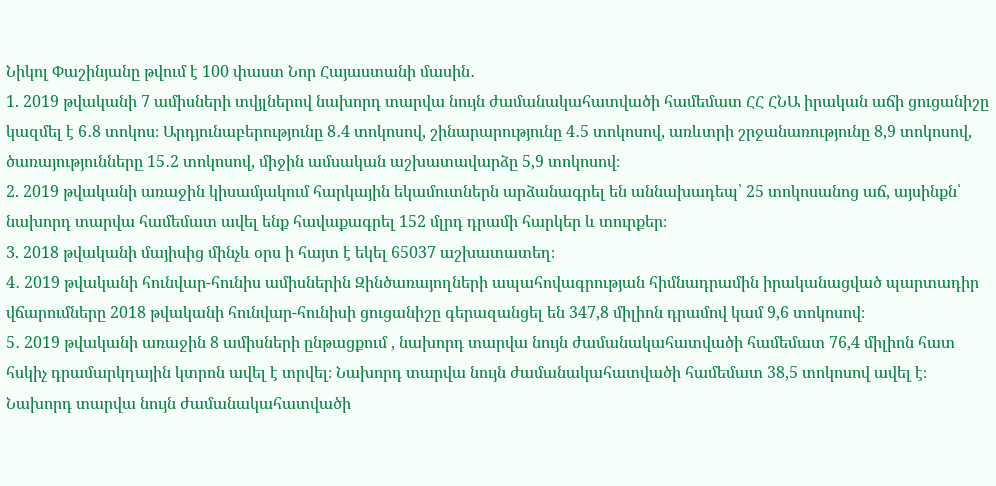Նիկոլ Փաշինյանը թվում է 100 փաստ Նոր Հայաստանի մասին․
1. 2019 թվականի 7 ամիսների տվյլներով նախորդ տարվա նույն ժամանակահատվածի համեմատ ՀՀ ՀՆԱ իրական աճի ցուցանիշը կազմել է 6․8 տոկոս։ Արդյունաբերությունը 8․4 տոկոսով, շինարարությունը 4․5 տոկոսով, առևտրի շրջանառությունը 8,9 տոկոսով, ծառայությունները 15․2 տոկոսով, միջին ամսական աշխատավարձը 5,9 տոկոսով։
2. 2019 թվականի առաջին կիսամյակում հարկային եկամուտներն արձանագրել են աննախադեպ՝ 25 տոկոսանոց աճ, այսինքն՝ նախորդ տարվա համեմատ ավել ենք հավաքագրել 152 մլրդ դրամի հարկեր և տուրքեր։
3. 2018 թվականի մայիսից մինչև օրս ի հայտ է եկել 65037 աշխատատեղ։
4․ 2019 թվականի հունվար-հունիս ամիսներին Զինծառայողների ապահովագրության հիմնադրամին իրականացված պարտադիր վճարումները 2018 թվականի հունվար-հունիսի ցուցանիշը գերազանցել են 347,8 միլիոն դրամով կամ 9,6 տոկոսով։
5․ 2019 թվականի առաջին 8 ամիսների ընթացքում , նախորդ տարվա նույն ժամանակահատվածի համեմատ 76,4 միլիոն հատ հսկիչ դրամարկղային կտրոն ավել է տրվել։ Նախորդ տարվա նույն ժամանակահատվածի համեմատ 38,5 տոկոսով ավել է։ Նախորդ տարվա նույն ժամանակահատվածի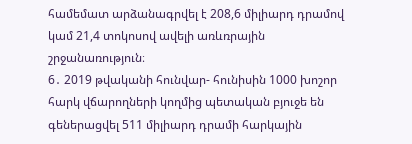համեմատ արձանագրվել է 208,6 միլիարդ դրամով կամ 21,4 տոկոսով ավելի առևռրային շրջանառություն։
6․ 2019 թվականի հունվար- հունիսին 1000 խոշոր հարկ վճարողների կողմից պետական բյուջե են գեներացվել 511 միլիարդ դրամի հարկային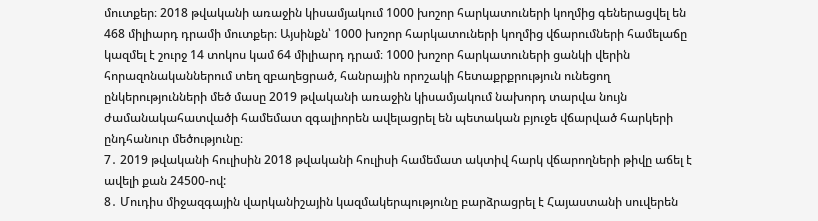մուտքեր։ 2018 թվականի առաջին կիսամյակում 1000 խոշոր հարկատուների կողմից գեներացվել են 468 միլիարդ դրամի մուտքեր։ Այսինքն՝ 1000 խոշոր հարկատուների կողմից վճարումների համելաճը կազմել է շուրջ 14 տոկոս կամ 64 միլիարդ դրամ։ 1000 խոշոր հարկատուների ցանկի վերին հորազոնականներում տեղ զբաղեցրած, հանրային որոշակի հետաքրքրություն ունեցող ընկերությունների մեծ մասը 2019 թվականի առաջին կիսամյակում նախորդ տարվա նույն ժամանակահատվածի համեմատ զգալիորեն ավելացրել են պետական բյուջե վճարված հարկերի ընդհանուր մեծությունը։
7․ 2019 թվականի հուլիսին 2018 թվականի հուլիսի համեմատ ակտիվ հարկ վճարողների թիվը աճել է ավելի քան 24500-ով:
8․ Մուդիս միջազգային վարկանիշային կազմակերպությունը բարձրացրել է Հայաստանի սուվերեն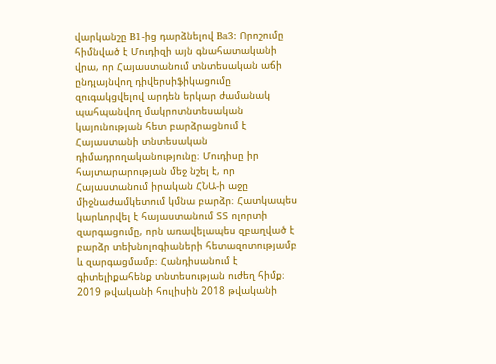վարկանշը B1-ից դարձնելով Ba3: Որոշումը հիմնված է Մուդիզի այն գնահատականի վրա, որ Հայաստանում տնտեսական աճի ընդլայնվող դիվերսիֆիկացումը զուգակցվելով արդեն երկար ժամանակ պահպանվող մակրոտնտեսական կայունության հետ բարձրացնում է Հայաստանի տնտեսական դիմադրողականությունը։ Մուդիսը իր հայտարարության մեջ նշել է, որ Հայաստանում իրական ՀՆԱ-ի աջը միջնաժամկետում կմնա բարձր։ Հատկապես կարևորվել է հայաստանում ՏՏ ոլորտի զարգացումը, որն առավելապես զբաղված է բարձր տեխնոլոգիաների հետազոտությամբ և զարգացմամբ։ Հանդիսանում է գիտելիքահենք տնտեսության ուժեղ հիմք։
2019 թվականի հուլիսին 2018 թվականի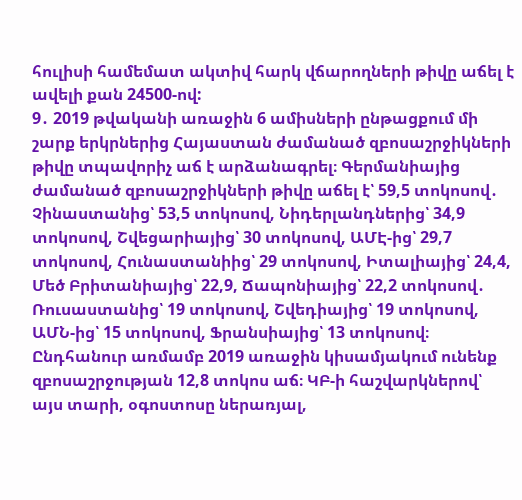հուլիսի համեմատ ակտիվ հարկ վճարողների թիվը աճել է ավելի քան 24500-ով:
9․ 2019 թվականի առաջին 6 ամիսների ընթացքում մի շարք երկրներից Հայաստան ժամանած զբոսաշրջիկների թիվը տպավորիչ աճ է արձանագրել։ Գերմանիայից ժամանած զբոսաշրջիկների թիվը աճել է՝ 59,5 տոկոսով․ Չինաստանից՝ 53,5 տոկոսով, Նիդերլանդներից՝ 34,9 տոկոսով, Շվեցարիայից՝ 30 տոկոսով, ԱՄԷ-ից՝ 29,7 տոկոսով, Հունաստանիից՝ 29 տոկոսով, Իտալիայից՝ 24,4, Մեծ Բրիտանիայից՝ 22,9, Ճապոնիայից՝ 22,2 տոկոսով․ Ռուսաստանից՝ 19 տոկոսով, Շվեդիայից՝ 19 տոկոսով, ԱՄՆ-ից՝ 15 տոկոսով, Ֆրանսիայից՝ 13 տոկոսով։ Ընդհանուր առմամբ 2019 առաջին կիսամյակում ունենք զբոսաշրջության 12,8 տոկոս աճ։ ԿԲ-ի հաշվարկներով՝ այս տարի, օգոստոսը ներառյալ,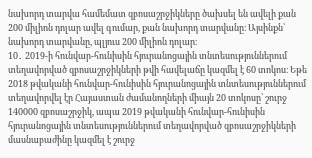նախորդ տարվա համեմատ զբոսաշրջիկները ծախսել են ավելի քան 200 միլիոն դոլար ավել գումար, քան նախորդ տարվանը։ Այսինքն՝ նախորդ տարվանը, պլյուս 200 միլիոն դոլար։
10․ 2019-ի հունվար-հունիսին հյուրանոցային տնտեսություններում տեղավորված զբոսաշրջիկների թվի հավելաճը կազմել է 60 տոկոս։ Եթե 2018 թվականի հունվար-հունիսին հյուրանոցային տնտեսություններում տեղավորվել էր Հայաստան ժամանողների միայն 20 տոկոսը՝ շուրջ 140000 զբոսաշրջիկ, ապա 2019 թվականի հունվար-հունիսին հյուրանոցային տնտեսություններում տեղավորված զբոսաշրջիկների մասնաբաժինը կազմել է շուրջ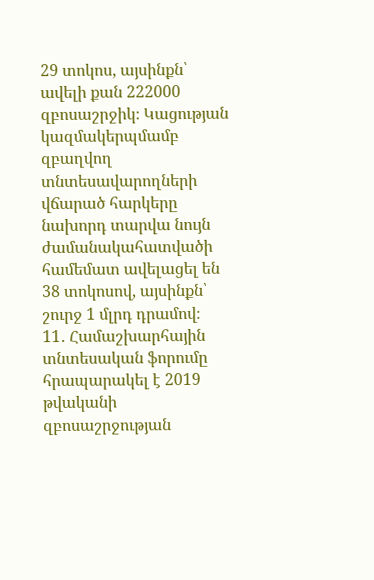29 տոկոս, այսինքն՝ ավելի քան 222000 զբոսաշրջիկ։ Կացության կազմակերպմամբ զբաղվող տնտեսավարողների վճարած հարկերը նախորդ տարվա նույն ժամանակահատվածի համեմատ ավելացել են 38 տոկոսով, այսինքն՝ շուրջ 1 մլրդ դրամով։
11․ Համաշխարհային տնտեսական ֆորումը հրապարակել է 2019 թվականի զբոսաշրջության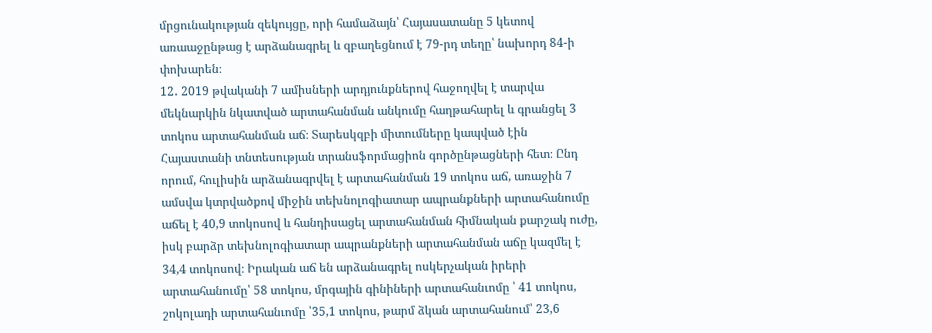մրցունակության զեկույցը, որի համաձայն՝ Հայասատանը 5 կետով առաաջընթաց է արձանագրել և զբաղեցնում է 79-րդ տեղը՝ նախորդ 84-ի փոխարեն։
12․ 2019 թվականի 7 ամիսների արդյունքներով հաջողվել է տարվա մեկնարկին նկատված արտահանման անկումը հաղթահարել և գրանցել 3 տոկոս արտահանման աճ։ Տարեսկզբի միտումները կապված էին Հայաստանի տնտեսության տրանսֆորմացիոն գործընթացների հետ։ Ընդ որում, հուլիսին արձանագրվել է արտահանման 19 տոկոս աճ, առաջին 7 ամսվա կտրվածքով միջին տեխնոլոգիատար ապրանքների արտահանումը աճել է 40,9 տոկոսով և հանդիսացել արտահանման հիմնական քարշակ ուժը, իսկ բարձր տեխնոլոգիատար ապրանքների արտահանման աճը կազմել է 34,4 տոկոսով։ Իրական աճ են արձանագրել ոսկերչական իրերի արտահանումը՝ 58 տոկոս, մրգային գինիների արտահանւոմը ՝ 41 տոկոս, շոկոլադի արտահանւոմը ՝35,1 տոկոս, թարմ ձկան արտահանում՝ 23,6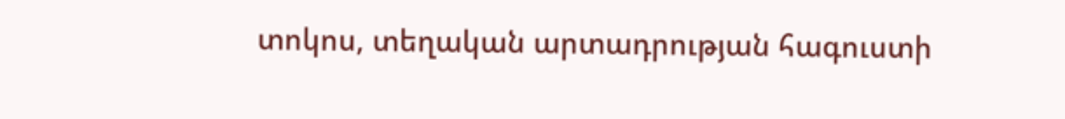տոկոս, տեղական արտադրության հագուստի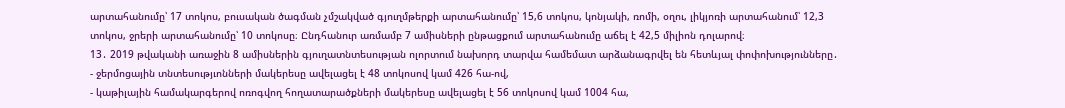արտահանումը՝ 17 տոկոս, բուսական ծագման չմշակված գյուղմթերքի արտահանումը՝ 15,6 տոկոս, կոնյակի, ռոմի, օղու, լիկյոռի արտահանում՝ 12,3 տոկոս, ջրերի արտահանումը՝ 10 տոկոսը։ Ընդհանուր առմամբ 7 ամիսների ընթացքում արտահանումը աճել է 42,5 միլիոն դոլարով։
13․ 2019 թվականի առաջին 8 ամիսներին գյուղատնտեսության ոլորտում նախորդ տարվա համեմատ արձանագրվել են հետևյալ փոփոխությունները․
- ջերմոցային տնտեսությւոնների մակերեսը ավելացել է 48 տոկոսով կամ 426 հա-ով,
- կաթիլային համակարգերով ոռոգվող հողատարածքների մակերեսը ավելացել է 56 տոկոսով կամ 1004 հա,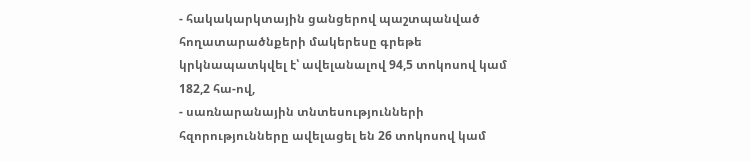- հակակարկտային ցանցերով պաշտպանված հողատարածնքերի մակերեսը գրեթե կրկնապատկվել է՝ ավելանալով 94,5 տոկոսով կամ 182,2 հա-ով,
- սառնարանային տնտեսությունների հզորությունները ավելացել են 26 տոկոսով կամ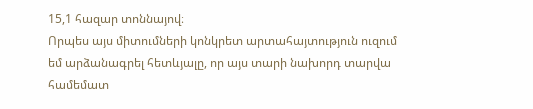15,1 հազար տոննայով։
Որպես այս միտումների կոնկրետ արտահայտություն ուզում եմ արձանագրել հետևյալը, որ այս տարի նախորդ տարվա համեմատ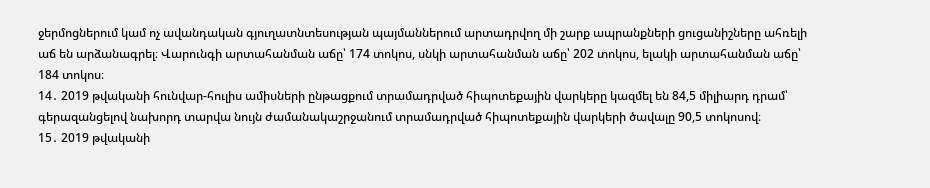ջերմոցներում կամ ոչ ավանդական գյուղատնտեսության պայմաններում արտադրվող մի շարք ապրանքների ցուցանիշները ահռելի աճ են արձանագրել։ Վարունգի արտահանման աճը՝ 174 տոկոս, սնկի արտահանման աճը՝ 202 տոկոս, ելակի արտահանման աճը՝ 184 տոկոս։
14․ 2019 թվականի հունվար-հուլիս ամիսների ընթացքում տրամադրված հիպոտեքային վարկերը կազմել են 84,5 միլիարդ դրամ՝ գերազանցելով նախորդ տարվա նույն ժամանակաշրջանում տրամադրված հիպոտեքային վարկերի ծավալը 90,5 տոկոսով։
15․ 2019 թվականի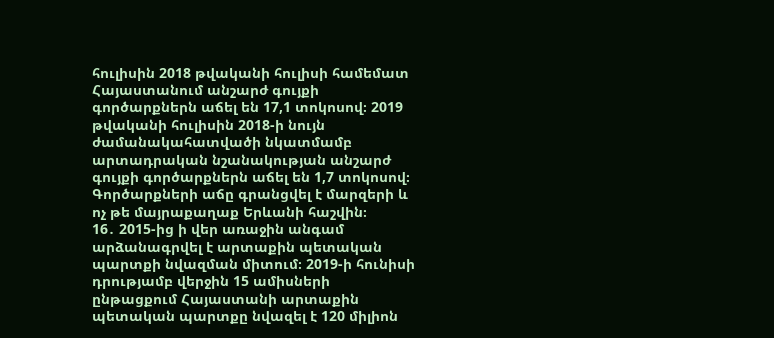հուլիսին 2018 թվականի հուլիսի համեմատ Հայաստանում անշարժ գույքի գործարքներն աճել են 17,1 տոկոսով։ 2019 թվականի հուլիսին 2018-ի նույն ժամանակահատվածի նկատմամբ արտադրական նշանակության անշարժ գույքի գործարքներն աճել են 1,7 տոկոսով։ Գործարքների աճը գրանցվել է մարզերի և ոչ թե մայրաքաղաք Երևանի հաշվին։
16․ 2015-ից ի վեր առաջին անգամ արձանագրվել է արտաքին պետական պարտքի նվազման միտում։ 2019-ի հունիսի դրությամբ վերջին 15 ամիսների ընթացքում Հայաստանի արտաքին պետական պարտքը նվազել է 120 միլիոն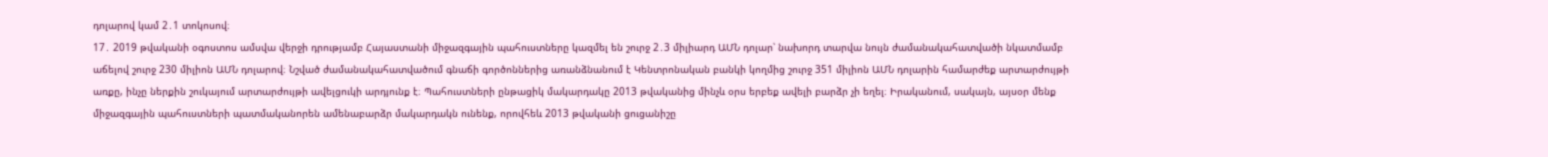դոլարով կամ 2․1 տոկոսով։
17․ 2019 թվականի օգոստոս ամսվա վերջի դրությամբ Հայաստանի միջազգային պահուստները կազմել են շուրջ 2․3 միլիարդ ԱՄՆ դոլար՝ նախորդ տարվա նույն ժամանակահատվածի նկատմամբ աճելով շուրջ 230 միլիոն ԱՄՆ դոլարով։ Նշված ժամանակահատվածում գնաճի գործոններից առանձնանում է Կենտրոնական բանկի կողմից շուրջ 351 միլիոն ԱՄՆ դոլարին համարժեք արտարժույթի առքը, ինչը ներքին շուկայում արտարժույթի ավելցուկի արդյունք է։ Պահուստների ընթացիկ մակարդակը 2013 թվականից մինչև օրս երբեք ավելի բարձր չի եղել։ Իրականում, սակայն, այսօր մենք միջազգային պահուստների պատմականորեն ամենաբարձր մակարդակն ունենք, որովհեև 2013 թվականի ցուցանիշը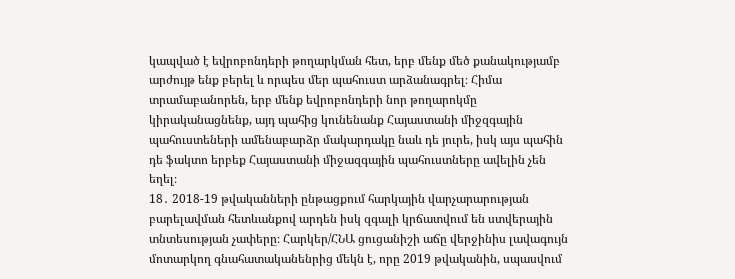կապված է եվրոբոնդերի թողարկման հետ, երբ մենք մեծ քանակությամբ արժույթ ենք բերել և որպես մեր պահուստ արձանագրել։ Հիմա տրամաբանորեն, երբ մենք եվրոբոնդերի նոր թողարոկմը կիրականացնենք, այդ պահից կունենանք Հայաստանի միջզգային պահուստեների ամենաբարձր մակարդակը նաև դե յուրե, իսկ այս պահին դե ֆակտո երբեք Հայաստանի միջազգային պահուստները ավելին չեն եղել։
18․ 2018-19 թվականների ընթացքում հարկային վարչարարության բարելավման հետևանքով արդեն իսկ զգալի կրճատվում են ստվերային տնտեսության չափերը։ Հարկեր/ՀՆԱ ցուցանիշի աճը վերջինիս լավագույն մոտարկող գնահատականենրից մեկն է, որը 2019 թվականին, սպասվում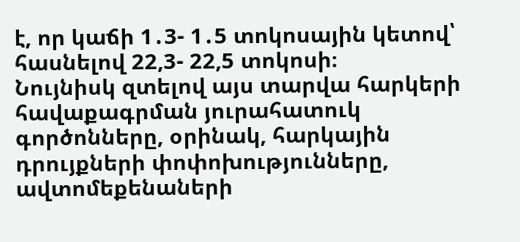է, որ կաճի 1․3- 1․5 տոկոսային կետով՝ հասնելով 22,3- 22,5 տոկոսի։
Նույնիսկ զտելով այս տարվա հարկերի հավաքագրման յուրահատուկ գործոնները, օրինակ, հարկային դրույքների փոփոխությունները, ավտոմեքենաների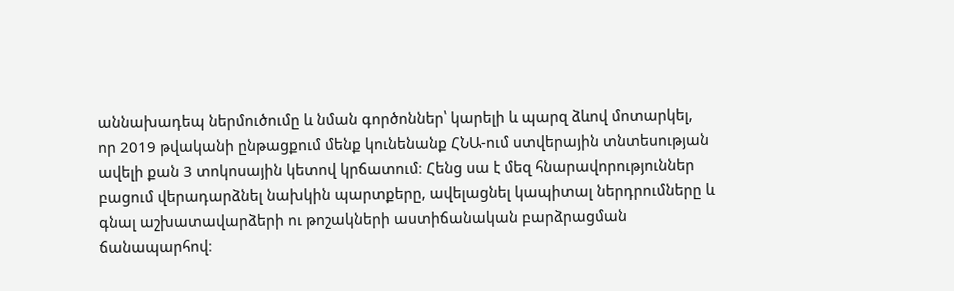աննախադեպ ներմուծումը և նման գործոններ՝ կարելի և պարզ ձևով մոտարկել, որ 2019 թվականի ընթացքում մենք կունենանք ՀՆԱ-ում ստվերային տնտեսության ավելի քան 3 տոկոսային կետով կրճատում։ Հենց սա է մեզ հնարավորություններ բացում վերադարձնել նախկին պարտքերը, ավելացնել կապիտալ ներդրումները և գնալ աշխատավարձերի ու թոշակների աստիճանական բարձրացման ճանապարհով։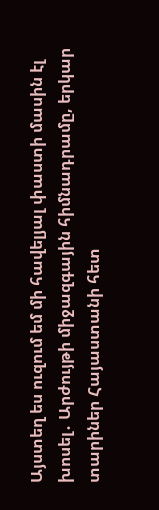Այստեղ ես ուզում եմ մի հավելյալ փաստի մասին էլ խոսել․ Արժույթի միջազգային հիմնադրամը, երկար տարիներ Հայաստանի հետ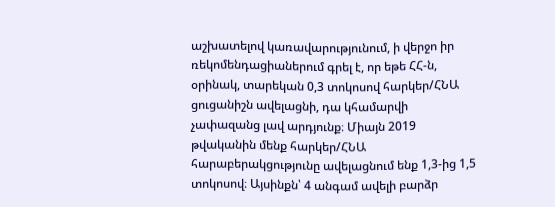աշխատելով կառավարությունում, ի վերջո իր ռեկոմենդացիաներում գրել է, որ եթե ՀՀ-ն, օրինակ, տարեկան 0,3 տոկոսով հարկեր/ՀՆԱ ցուցանիշն ավելացնի, դա կհամարվի չափազանց լավ արդյունք։ Միայն 2019 թվականին մենք հարկեր/ՀՆԱ հարաբերակցությունը ավելացնում ենք 1,3-ից 1,5 տոկոսով։ Այսինքն՝ 4 անգամ ավելի բարձր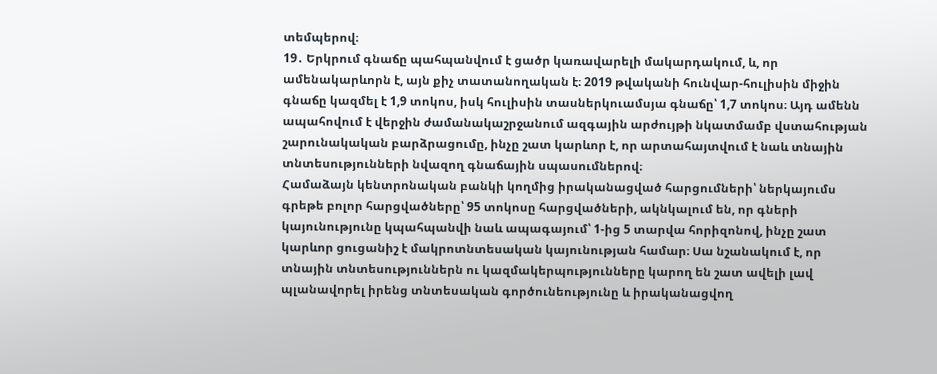տեմպերով։
19․ Երկրում գնաճը պահպանվում է ցածր կառավարելի մակարդակում, և, որ ամենակարևորն է, այն քիչ տատանողական է։ 2019 թվականի հունվար-հուլիսին միջին գնաճը կազմել է 1,9 տոկոս, իսկ հուլիսին տասներկուամսյա գնաճը՝ 1,7 տոկոս։ Այդ ամենն ապահովում է վերջին ժամանակաշրջանում ազգային արժույթի նկատմամբ վստահության շարունակական բարձրացումը, ինչը շատ կարևոր է, որ արտահայտվում է նաև տնային տնտեսությունների նվազող գնաճային սպասումներով։
Համաձայն կենտրոնական բանկի կողմից իրականացված հարցումների՝ ներկայումս գրեթե բոլոր հարցվածները՝ 95 տոկոսը հարցվածների, ակնկալում են, որ գների կայունությունը կպահպանվի նաև ապագայում՝ 1-ից 5 տարվա հորիզոնով, ինչը շատ կարևոր ցուցանիշ է մակրոտնտեսական կայունության համար։ Սա նշանակում է, որ տնային տնտեսություններն ու կազմակերպությունները կարող են շատ ավելի լավ պլանավորել իրենց տնտեսական գործունեությունը և իրականացվող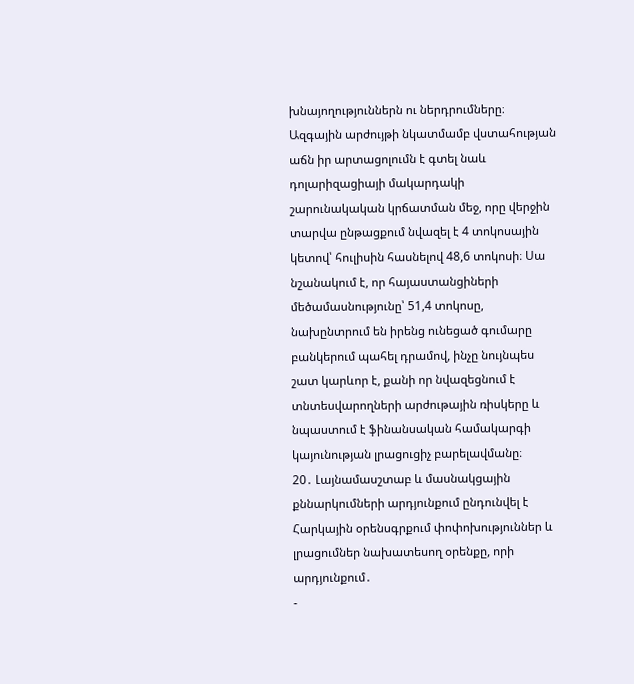խնայողություններն ու ներդրումները։
Ազգային արժույթի նկատմամբ վստահության աճն իր արտացոլումն է գտել նաև դոլարիզացիայի մակարդակի շարունակական կրճատման մեջ, որը վերջին տարվա ընթացքում նվազել է 4 տոկոսային կետով՝ հուլիսին հասնելով 48,6 տոկոսի։ Սա նշանակում է, որ հայաստանցիների մեծամասնությունը՝ 51,4 տոկոսը, նախընտրում են իրենց ունեցած գումարը բանկերում պահել դրամով, ինչը նույնպես շատ կարևոր է, քանի որ նվազեցնում է տնտեսվարողների արժութային ռիսկերը և նպաստում է ֆինանսական համակարգի կայունության լրացուցիչ բարելավմանը։
20․ Լայնամասշտաբ և մասնակցային քննարկումների արդյունքում ընդունվել է Հարկային օրենսգրքում փոփոխություններ և լրացումներ նախատեսող օրենքը, որի արդյունքում․
-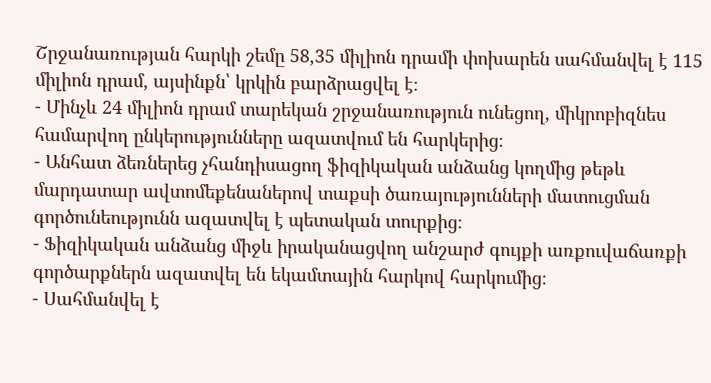Շրջանառության հարկի շեմը 58,35 միլիոն դրամի փոխարեն սահմանվել է 115 միլիոն դրամ, այսինքն՝ կրկին բարձրացվել է։
- Մինչև 24 միլիոն դրամ տարեկան շրջանառություն ունեցող, միկրոբիզնես համարվող ընկերությունները ազատվում են հարկերից։
- Անհատ ձեռներեց չհանդիսացող ֆիզիկական անձանց կողմից թեթև մարդատար ավտոմեքենաներով տաքսի ծառայությունների մատուցման գործունեությունն ազատվել է պետական տուրքից։
- Ֆիզիկական անձանց միջև իրականացվող անշարժ գույքի առքուվաճառքի գործարքներն ազատվել են եկամտային հարկով հարկումից։
- Սահմանվել է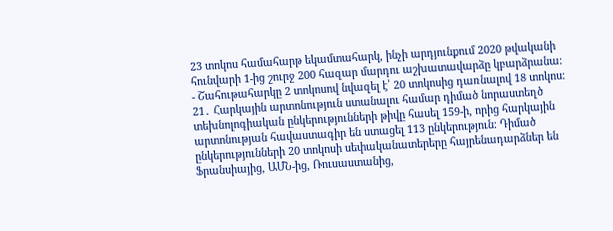23 տոկոս համահարթ եկամտահարկ, ինչի արդյունքում 2020 թվականի հունվարի 1-ից շուրջ 200 հազար մարդու աշխատավարձը կբարձրանա։
- Շահութահարկը 2 տոկոսով նվազել է՝ 20 տոկոսից դառնալով 18 տոկոս։
21․ Հարկային արտոնություն ստանալու համար դիմած նորաստեղծ տեխնոլոգիական ընկերությունների թիվը հասել 159-ի, որից հարկային արտոնության հավաստագիր են ստացել 113 ընկերություն։ Դիմած ընկերությունների 20 տոկոսի սեփականատերերը հայրենադարձներ են Ֆրանսիայից, ԱՄՆ-ից, Ռուսաստանից,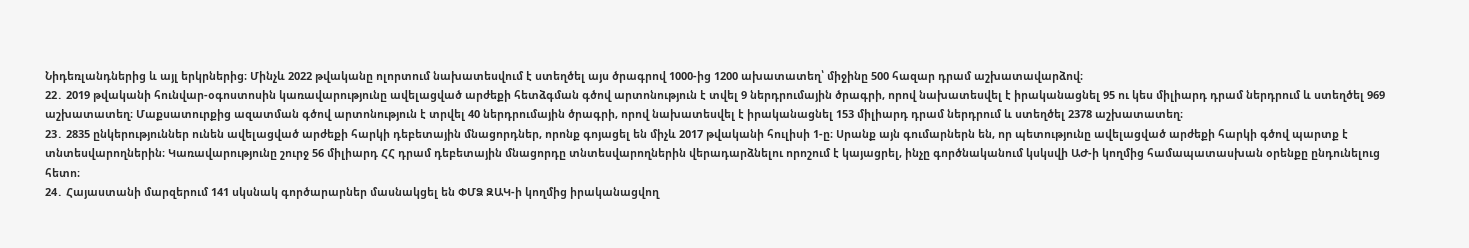Նիդեռլանդներից և այլ երկրներից։ Մինչև 2022 թվականը ոլորտում նախատեսվում է ստեղծել այս ծրագրով 1000-ից 1200 ախատատեղ՝ միջինը 500 հազար դրամ աշխատավարձով։
22․ 2019 թվականի հունվար-օգոստոսին կառավարությունը ավելացված արժեքի հետձգման գծով արտոնություն է տվել 9 ներդրումային ծրագրի, որով նախատեսվել է իրականացնել 95 ու կես միլիարդ դրամ ներդրում և ստեղծել 969 աշխատատեղ։ Մաքսատուրքից ազատման գծով արտոնություն է տրվել 40 ներդրումային ծրագրի, որով նախատեսվել է իրականացնել 153 միլիարդ դրամ ներդրում և ստեղծել 2378 աշխատատեղ։
23․ 2835 ընկերություններ ունեն ավելացված արժեքի հարկի դեբետային մնացորդներ, որոնք գոյացել են միչև 2017 թվականի հուլիսի 1-ը։ Սրանք այն գումարներն են, որ պետությունը ավելացված արժեքի հարկի գծով պարտք է տնտեսվարողներին։ Կառավարությունը շուրջ 56 միլիարդ ՀՀ դրամ դեբետային մնացորդը տնտեսվարողներին վերադարձնելու որոշում է կայացրել, ինչը գործնականում կսկսվի ԱԺ-ի կողմից համապատասխան օրենքը ընդունելուց հետո։
24․ Հայաստանի մարզերում 141 սկսնակ գործարարներ մասնակցել են ՓՄՁ ԶԱԿ-ի կողմից իրականացվող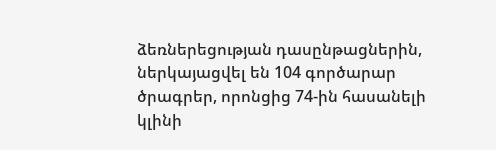ձեռներեցության դասընթացներին, ներկայացվել են 104 գործարար ծրագրեր, որոնցից 74-ին հասանելի կլինի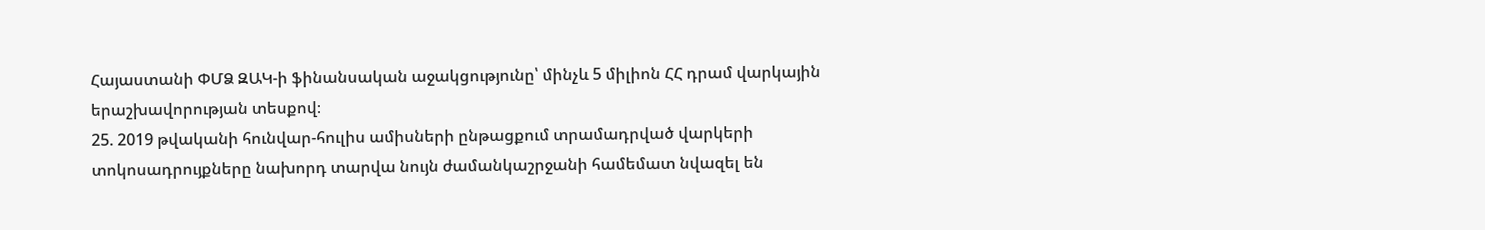Հայաստանի ՓՄՁ ԶԱԿ-ի ֆինանսական աջակցությունը՝ մինչև 5 միլիոն ՀՀ դրամ վարկային երաշխավորության տեսքով։
25. 2019 թվականի հունվար-հուլիս ամիսների ընթացքում տրամադրված վարկերի տոկոսադրույքները նախորդ տարվա նույն ժամանկաշրջանի համեմատ նվազել են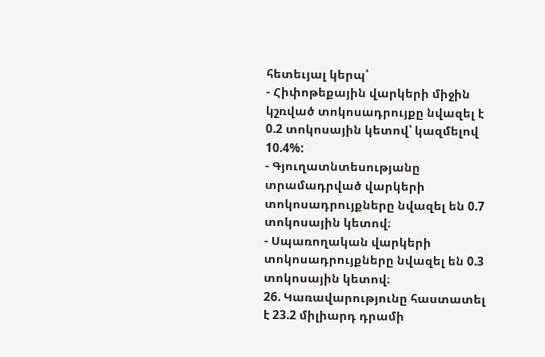հետեւյալ կերպ՝
- Հիփոթեքային վարկերի միջին կշռված տոկոսադրույքը նվազել է 0.2 տոկոսային կետով՝ կազմելով 10.4%:
- Գյուղատնտեսությանը տրամադրված վարկերի տոկոսադրույքները նվազել են 0.7 տոկոսային կետով։
- Սպառողական վարկերի տոկոսադրույքները նվազել են 0.3 տոկոսային կետով։
26. Կառավարությունը հաստատել է 23.2 միլիարդ դրամի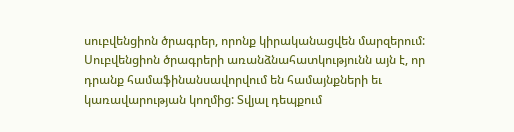սուբվենցիոն ծրագրեր, որոնք կիրականացվեն մարզերում: Սուբվենցիոն ծրագրերի առանձնահատկությունն այն է, որ դրանք համաֆինանսավորվում են համայնքների եւ կառավարության կողմից: Տվյալ դեպքում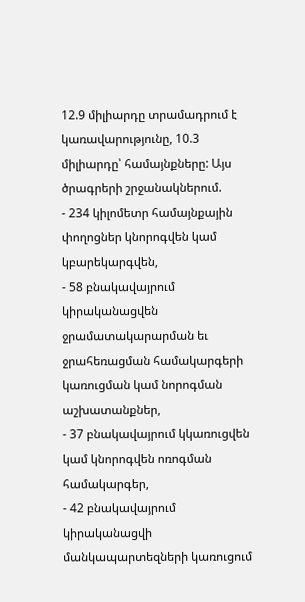12.9 միլիարդը տրամադրում է կառավարությունը, 10.3 միլիարդը՝ համայնքները: Այս ծրագրերի շրջանակներում.
- 234 կիլոմետր համայնքային փողոցներ կնորոգվեն կամ կբարեկարգվեն,
- 58 բնակավայրում կիրականացվեն ջրամատակարարման եւ ջրահեռացման համակարգերի կառուցման կամ նորոգման աշխատանքներ,
- 37 բնակավայրում կկառուցվեն կամ կնորոգվեն ոռոգման համակարգեր,
- 42 բնակավայրում կիրականացվի մանկապարտեզների կառուցում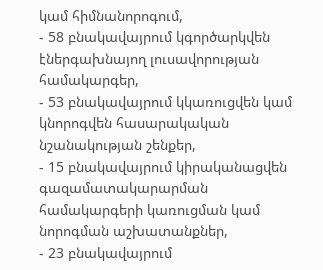կամ հիմնանորոգում,
- 58 բնակավայրում կգործարկվեն էներգախնայող լուսավորության համակարգեր,
- 53 բնակավայրում կկառուցվեն կամ կնորոգվեն հասարակական նշանակության շենքեր,
- 15 բնակավայրում կիրականացվեն գազամատակարարման համակարգերի կառուցման կամ նորոգման աշխատանքներ,
- 23 բնակավայրում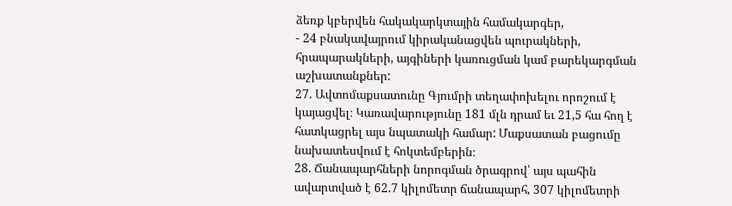ձեռք կբերվեն հակակարկտային համակարգեր,
- 24 բնակավայրում կիրականացվեն պուրակների, հրապարակների, այգիների կառուցման կամ բարեկարգման աշխատանքներ:
27. Ավտոմաքսատունը Գյումրի տեղափոխելու որոշում է կայացվել։ Կառավարությունը 181 մլն դրամ եւ 21,5 հա հող է հատկացրել այս նպատակի համար: Մաքսատան բացումը նախատեսվում է հոկտեմբերին։
28. Ճանապարհների նորոգման ծրագրով՝ այս պահին ավարտված է 62.7 կիլոմետր ճանապարհ, 307 կիլոմետրի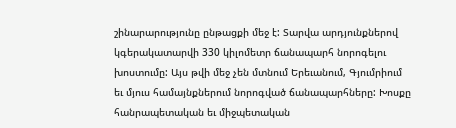շինարարությունը ընթացքի մեջ է: Տարվա արդյունքներով կգերակատարվի 330 կիլոմետր ճանապարհ նորոգելու խոստումը: Այս թվի մեջ չեն մտնում Երեւանում, Գյումրիում եւ մյուս համայնքներում նորոգված ճանապարհները: Խոսքը հանրապետական եւ միջպետական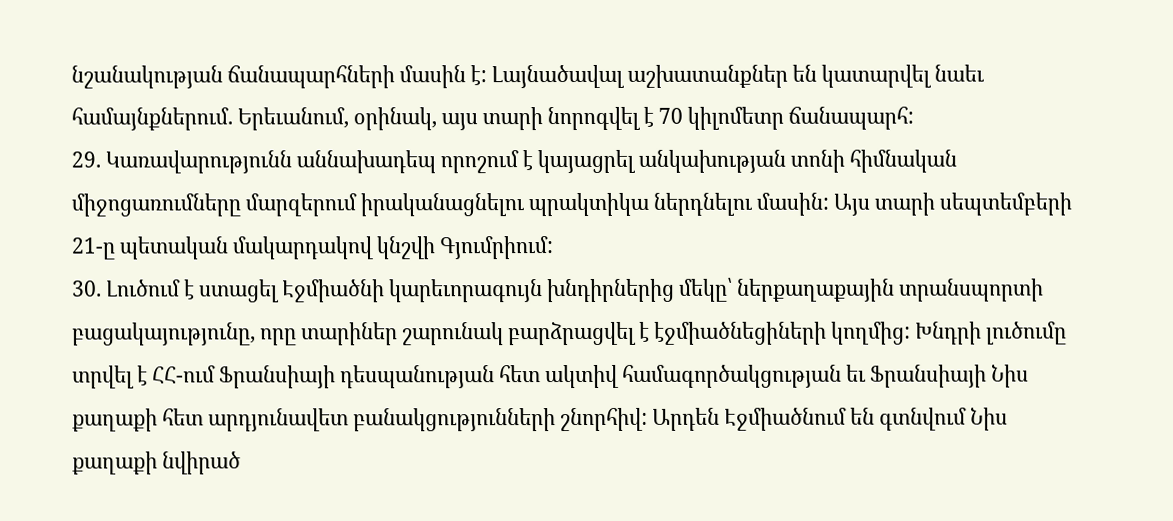նշանակության ճանապարհների մասին է: Լայնածավալ աշխատանքներ են կատարվել նաեւ համայնքներում. Երեւանում, օրինակ, այս տարի նորոգվել է 70 կիլոմետր ճանապարհ:
29. Կառավարությունն աննախադեպ որոշում է կայացրել անկախության տոնի հիմնական միջոցառումները մարզերում իրականացնելու պրակտիկա ներդնելու մասին: Այս տարի սեպտեմբերի 21-ը պետական մակարդակով կնշվի Գյումրիում:
30. Լուծում է ստացել Էջմիածնի կարեւորագույն խնդիրներից մեկը՝ ներքաղաքային տրանսպորտի բացակայությունը, որը տարիներ շարունակ բարձրացվել է էջմիածնեցիների կողմից: Խնդրի լուծումը տրվել է ՀՀ-ում Ֆրանսիայի դեսպանության հետ ակտիվ համագործակցության եւ Ֆրանսիայի Նիս քաղաքի հետ արդյունավետ բանակցությունների շնորհիվ: Արդեն Էջմիածնում են գտնվում Նիս քաղաքի նվիրած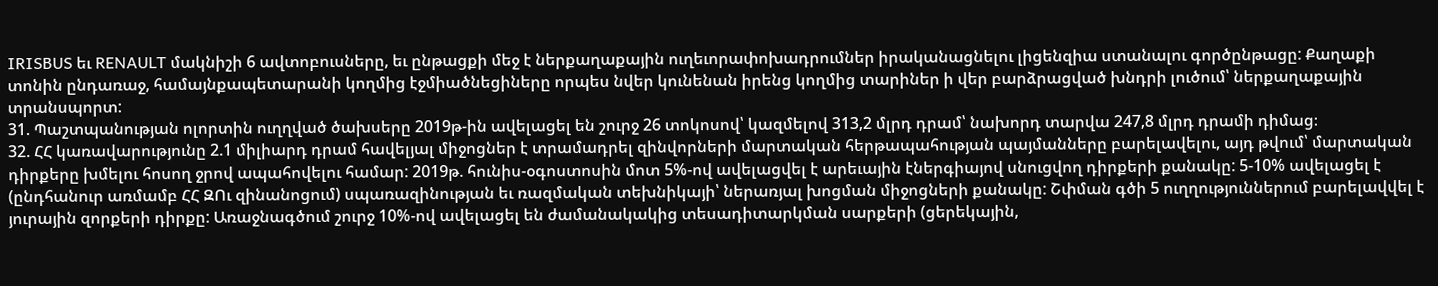IRISBUS եւ RENAULT մակնիշի 6 ավտոբուսները, եւ ընթացքի մեջ է ներքաղաքային ուղեւորափոխադրումներ իրականացնելու լիցենզիա ստանալու գործընթացը: Քաղաքի տոնին ընդառաջ, համայնքապետարանի կողմից էջմիածնեցիները որպես նվեր կունենան իրենց կողմից տարիներ ի վեր բարձրացված խնդրի լուծում՝ ներքաղաքային տրանսպորտ:
31. Պաշտպանության ոլորտին ուղղված ծախսերը 2019թ-ին ավելացել են շուրջ 26 տոկոսով՝ կազմելով 313,2 մլրդ դրամ՝ նախորդ տարվա 247,8 մլրդ դրամի դիմաց։
32. ՀՀ կառավարությունը 2.1 միլիարդ դրամ հավելյալ միջոցներ է տրամադրել զինվորների մարտական հերթապահության պայմանները բարելավելու, այդ թվում՝ մարտական դիրքերը խմելու հոսող ջրով ապահովելու համար: 2019թ. հունիս-օգոստոսին մոտ 5%-ով ավելացվել է արեւային էներգիայով սնուցվող դիրքերի քանակը: 5-10% ավելացել է (ընդհանուր առմամբ ՀՀ ԶՈւ զինանոցում) սպառազինության եւ ռազմական տեխնիկայի՝ ներառյալ խոցման միջոցների քանակը: Շփման գծի 5 ուղղություններում բարելավվել է յուրային զորքերի դիրքը: Առաջնագծում շուրջ 10%-ով ավելացել են ժամանակակից տեսադիտարկման սարքերի (ցերեկային,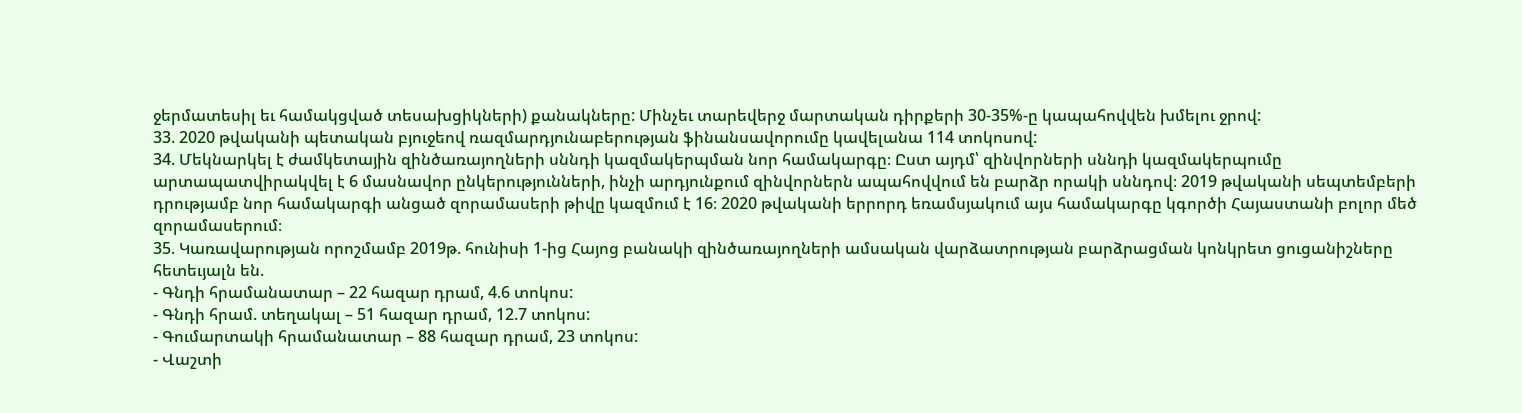ջերմատեսիլ եւ համակցված տեսախցիկների) քանակները: Մինչեւ տարեվերջ մարտական դիրքերի 30-35%-ը կապահովվեն խմելու ջրով:
33. 2020 թվականի պետական բյուջեով ռազմարդյունաբերության ֆինանսավորումը կավելանա 114 տոկոսով:
34. Մեկնարկել է ժամկետային զինծառայողների սննդի կազմակերպման նոր համակարգը։ Ըստ այդմ՝ զինվորների սննդի կազմակերպումը արտապատվիրակվել է 6 մասնավոր ընկերությունների, ինչի արդյունքում զինվորներն ապահովվում են բարձր որակի սննդով։ 2019 թվականի սեպտեմբերի դրությամբ նոր համակարգի անցած զորամասերի թիվը կազմում է 16։ 2020 թվականի երրորդ եռամսյակում այս համակարգը կգործի Հայաստանի բոլոր մեծ զորամասերում։
35. Կառավարության որոշմամբ 2019թ. հունիսի 1-ից Հայոց բանակի զինծառայողների ամսական վարձատրության բարձրացման կոնկրետ ցուցանիշները հետեւյալն են.
- Գնդի հրամանատար – 22 հազար դրամ, 4.6 տոկոս:
- Գնդի հրամ. տեղակալ – 51 հազար դրամ, 12.7 տոկոս:
- Գումարտակի հրամանատար – 88 հազար դրամ, 23 տոկոս:
- Վաշտի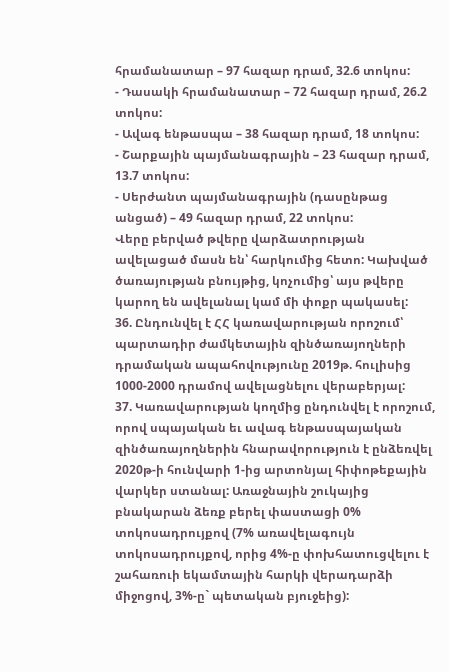հրամանատար – 97 հազար դրամ, 32.6 տոկոս:
- Դասակի հրամանատար – 72 հազար դրամ, 26.2 տոկոս:
- Ավագ ենթասպա – 38 հազար դրամ, 18 տոկոս:
- Շարքային պայմանագրային – 23 հազար դրամ, 13.7 տոկոս:
- Սերժանտ պայմանագրային (դասընթաց անցած) – 49 հազար դրամ, 22 տոկոս:
Վերը բերված թվերը վարձատրության ավելացած մասն են՝ հարկումից հետո: Կախված ծառայության բնույթից, կոչումից՝ այս թվերը կարող են ավելանալ կամ մի փոքր պակասել:
36. Ընդունվել է ՀՀ կառավարության որոշում՝ պարտադիր ժամկետային զինծառայողների դրամական ապահովությունը 2019թ. հուլիսից 1000-2000 դրամով ավելացնելու վերաբերյալ:
37. Կառավարության կողմից ընդունվել է որոշում, որով սպայական եւ ավագ ենթասպայական զինծառայողներին հնարավորություն է ընձեռվել 2020թ-ի հունվարի 1-ից արտոնյալ հիփոթեքային վարկեր ստանալ: Առաջնային շուկայից բնակարան ձեռք բերել փաստացի 0% տոկոսադրույքով (7% առավելագույն տոկոսադրույքով, որից 4%-ը փոխհատուցվելու է շահառուի եկամտային հարկի վերադարձի միջոցով, 3%-ը` պետական բյուջեից):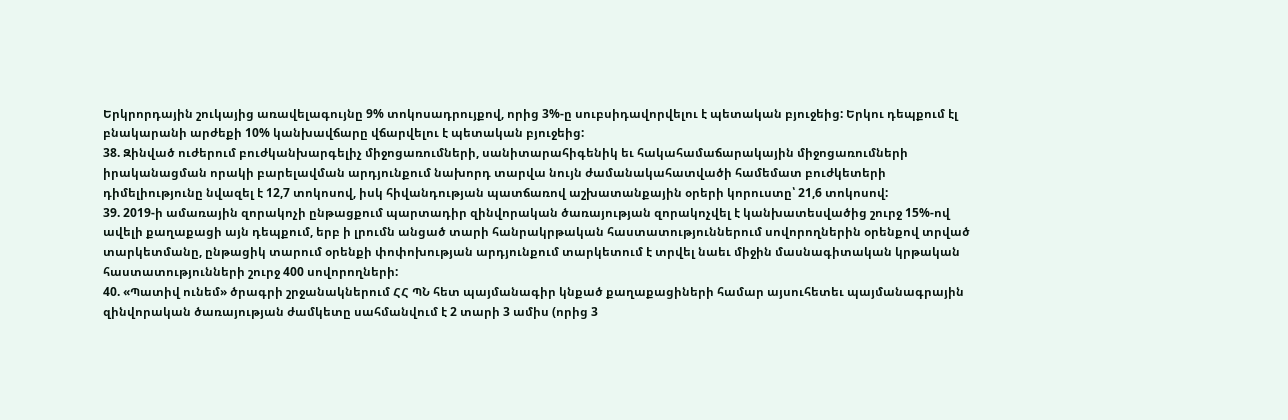Երկրորդային շուկայից առավելագույնը 9% տոկոսադրույքով, որից 3%-ը սուբսիդավորվելու է պետական բյուջեից: Երկու դեպքում էլ բնակարանի արժեքի 10% կանխավճարը վճարվելու է պետական բյուջեից:
38. Զինված ուժերում բուժկանխարգելիչ միջոցառումների, սանիտարահիգենիկ եւ հակահամաճարակային միջոցառումների իրականացման որակի բարելավման արդյունքում նախորդ տարվա նույն ժամանակահատվածի համեմատ բուժկետերի դիմելիությունը նվազել է 12,7 տոկոսով, իսկ հիվանդության պատճառով աշխատանքային օրերի կորուստը՝ 21,6 տոկոսով:
39. 2019-ի ամառային զորակոչի ընթացքում պարտադիր զինվորական ծառայության զորակոչվել է կանխատեսվածից շուրջ 15%-ով ավելի քաղաքացի այն դեպքում, երբ ի լրումն անցած տարի հանրակրթական հաստատություններում սովորողներին օրենքով տրված տարկետմանը, ընթացիկ տարում օրենքի փոփոխության արդյունքում տարկետում է տրվել նաեւ միջին մասնագիտական կրթական հաստատությունների շուրջ 400 սովորողների:
40. «Պատիվ ունեմ» ծրագրի շրջանակներում ՀՀ ՊՆ հետ պայմանագիր կնքած քաղաքացիների համար այսուհետեւ պայմանագրային զինվորական ծառայության ժամկետը սահմանվում է 2 տարի 3 ամիս (որից 3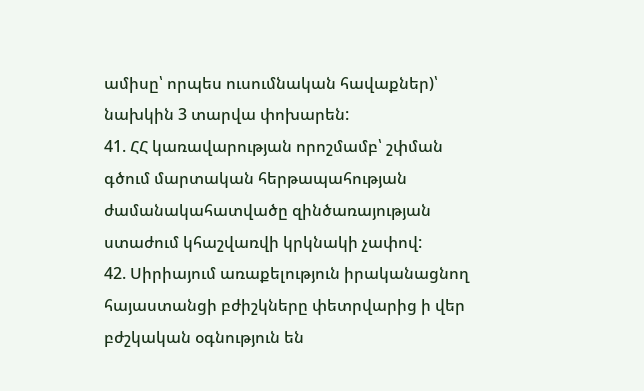ամիսը՝ որպես ուսումնական հավաքներ)՝ նախկին 3 տարվա փոխարեն:
41. ՀՀ կառավարության որոշմամբ՝ շփման գծում մարտական հերթապահության ժամանակահատվածը զինծառայության ստաժում կհաշվառվի կրկնակի չափով:
42. Սիրիայում առաքելություն իրականացնող հայաստանցի բժիշկները փետրվարից ի վեր բժշկական օգնություն են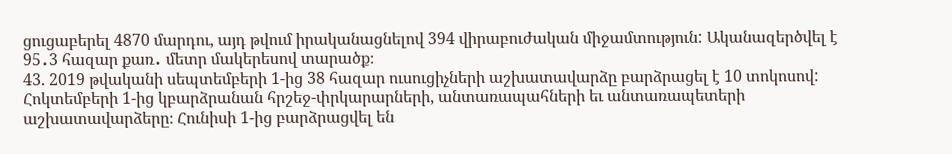ցուցաբերել 4870 մարդու, այդ թվում իրականացնելով 394 վիրաբուժական միջամտություն: Ականազերծվել է 95․3 հազար քառ․ մետր մակերեսով տարածք։
43. 2019 թվականի սեպտեմբերի 1-ից 38 հազար ուսուցիչների աշխատավարձը բարձրացել է 10 տոկոսով: Հոկտեմբերի 1-ից կբարձրանան հրշեջ-փրկարարների, անտառապահների եւ անտառապետերի աշխատավարձերը։ Հունիսի 1-ից բարձրացվել են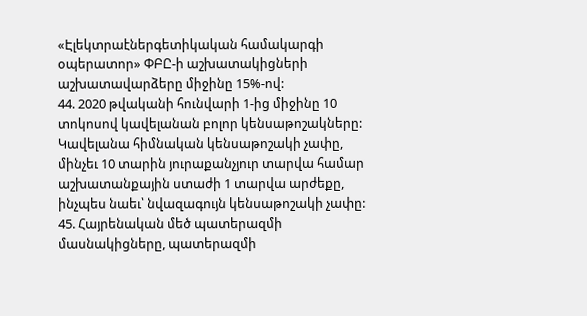«Էլեկտրաէներգետիկական համակարգի օպերատոր» ՓԲԸ-ի աշխատակիցների աշխատավարձերը միջինը 15%-ով:
44. 2020 թվականի հունվարի 1-ից միջինը 10 տոկոսով կավելանան բոլոր կենսաթոշակները: Կավելանա հիմնական կենսաթոշակի չափը, մինչեւ 10 տարին յուրաքանչյուր տարվա համար աշխատանքային ստաժի 1 տարվա արժեքը, ինչպես նաեւ՝ նվազագույն կենսաթոշակի չափը:
45. Հայրենական մեծ պատերազմի մասնակիցները, պատերազմի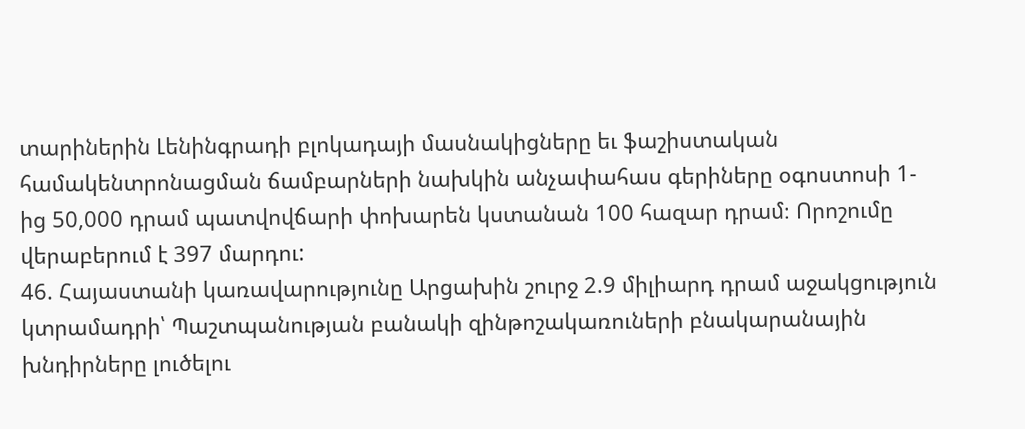տարիներին Լենինգրադի բլոկադայի մասնակիցները եւ ֆաշիստական համակենտրոնացման ճամբարների նախկին անչափահաս գերիները օգոստոսի 1-ից 50,000 դրամ պատվովճարի փոխարեն կստանան 100 հազար դրամ։ Որոշումը վերաբերում է 397 մարդու:
46. Հայաստանի կառավարությունը Արցախին շուրջ 2.9 միլիարդ դրամ աջակցություն կտրամադրի՝ Պաշտպանության բանակի զինթոշակառուների բնակարանային խնդիրները լուծելու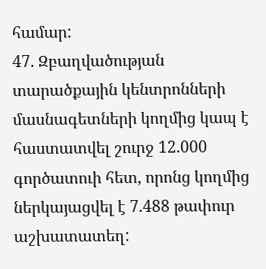համար:
47. Զբաղվածության տարածքային կենտրոնների մասնագետների կողմից կապ է հաստատվել շուրջ 12.000 գործատուի հետ, որոնց կողմից ներկայացվել է 7.488 թափուր աշխատատեղ: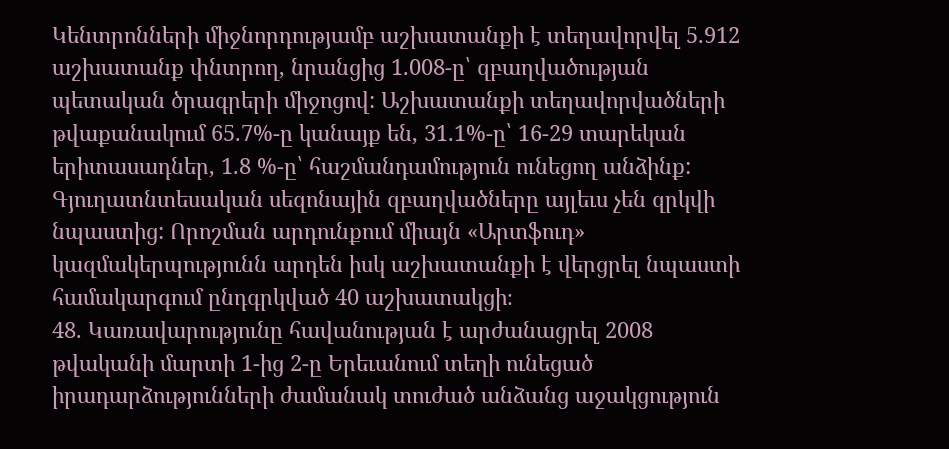Կենտրոնների միջնորդությամբ աշխատանքի է տեղավորվել 5.912 աշխատանք փնտրող, նրանցից 1.008-ը՝ զբաղվածության պետական ծրագրերի միջոցով: Աշխատանքի տեղավորվածների թվաքանակում 65.7%-ը կանայք են, 31.1%-ը՝ 16-29 տարեկան երիտասադներ, 1.8 %-ը՝ հաշմանդամություն ունեցող անձինք:
Գյուղատնտեսական սեզոնային զբաղվածները այլեւս չեն զրկվի նպաստից: Որոշման արդունքում միայն «Արտֆուդ» կազմակերպությունն արդեն իսկ աշխատանքի է վերցրել նպաստի համակարգում ընդգրկված 40 աշխատակցի։
48. Կառավարությունը հավանության է արժանացրել 2008 թվականի մարտի 1-ից 2-ը Երեւանում տեղի ունեցած իրադարձությունների ժամանակ տուժած անձանց աջակցություն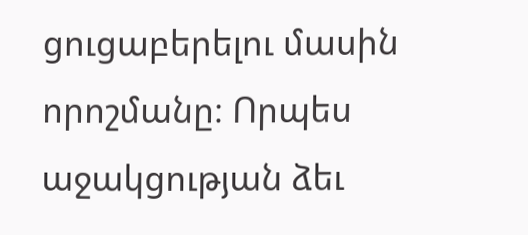ցուցաբերելու մասին որոշմանը։ Որպես աջակցության ձեւ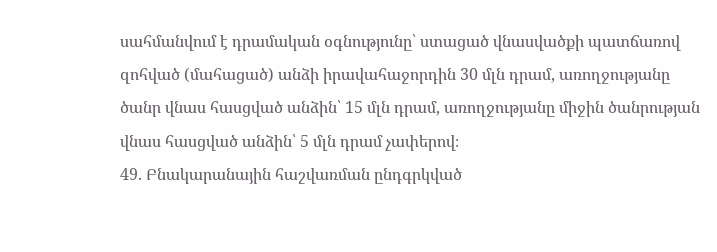սահմանվում է դրամական օգնությունը՝ ստացած վնասվածքի պատճառով զոհված (մահացած) անձի իրավահաջորդին 30 մլն դրամ, առողջությանը ծանր վնաս հասցված անձին՝ 15 մլն դրամ, առողջությանը միջին ծանրության վնաս հասցված անձին՝ 5 մլն դրամ չափերով։
49. Բնակարանային հաշվառման ընդգրկված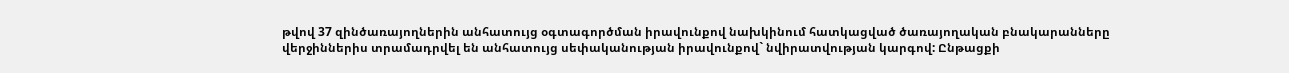թվով 37 զինծառայողներին անհատույց օգտագործման իրավունքով նախկինում հատկացված ծառայողական բնակարանները վերջիններիս տրամադրվել են անհատույց սեփականության իրավունքով` նվիրատվության կարգով: Ընթացքի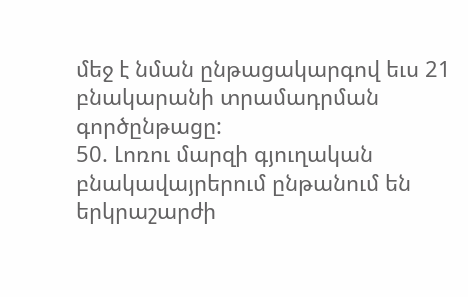մեջ է նման ընթացակարգով եւս 21 բնակարանի տրամադրման գործընթացը:
50. Լոռու մարզի գյուղական բնակավայրերում ընթանում են երկրաշարժի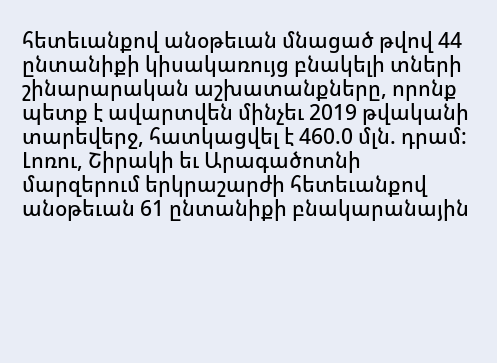հետեւանքով անօթեւան մնացած թվով 44 ընտանիքի կիսակառույց բնակելի տների շինարարական աշխատանքները, որոնք պետք է ավարտվեն մինչեւ 2019 թվականի տարեվերջ, հատկացվել է 460.0 մլն. դրամ:
Լոռու, Շիրակի եւ Արագածոտնի մարզերում երկրաշարժի հետեւանքով անօթեւան 61 ընտանիքի բնակարանային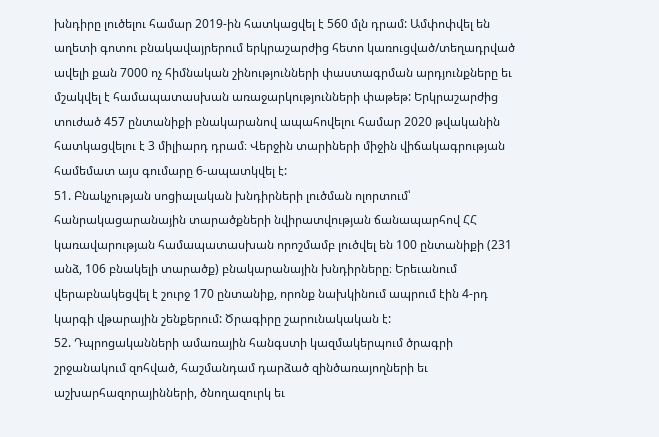խնդիրը լուծելու համար 2019-ին հատկացվել է 560 մլն դրամ: Ամփոփվել են աղետի գոտու բնակավայրերում երկրաշարժից հետո կառուցված/տեղադրված ավելի քան 7000 ոչ հիմնական շինությունների փաստագրման արդյունքները եւ մշակվել է համապատասխան առաջարկությունների փաթեթ: Երկրաշարժից տուժած 457 ընտանիքի բնակարանով ապահովելու համար 2020 թվականին հատկացվելու է 3 միլիարդ դրամ։ Վերջին տարիների միջին վիճակագրության համեմատ այս գումարը 6-ապատկվել է:
51. Բնակչության սոցիալական խնդիրների լուծման ոլորտում՝ հանրակացարանային տարածքների նվիրատվության ճանապարհով ՀՀ կառավարության համապատասխան որոշմամբ լուծվել են 100 ընտանիքի (231 անձ, 106 բնակելի տարածք) բնակարանային խնդիրները։ Երեւանում վերաբնակեցվել է շուրջ 170 ընտանիք, որոնք նախկինում ապրում էին 4-րդ կարգի վթարային շենքերում: Ծրագիրը շարունակական է:
52. Դպրոցականների ամառային հանգստի կազմակերպում ծրագրի շրջանակում զոհված, հաշմանդամ դարձած զինծառայողների եւ աշխարհազորայինների, ծնողազուրկ եւ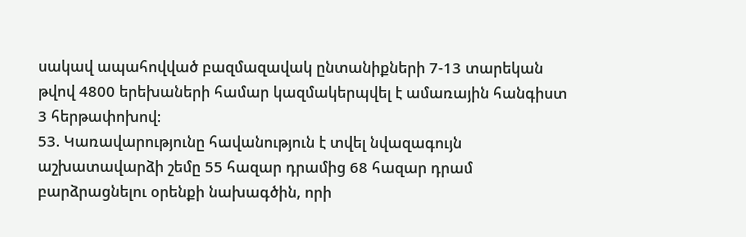սակավ ապահովված բազմազավակ ընտանիքների 7-13 տարեկան թվով 4800 երեխաների համար կազմակերպվել է ամառային հանգիստ 3 հերթափոխով:
53. Կառավարությունը հավանություն է տվել նվազագույն աշխատավարձի շեմը 55 հազար դրամից 68 հազար դրամ բարձրացնելու օրենքի նախագծին, որի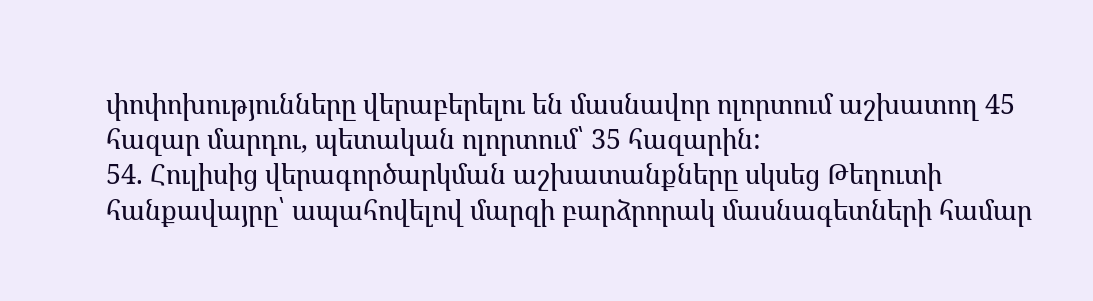փոփոխությունները վերաբերելու են մասնավոր ոլորտում աշխատող 45 հազար մարդու, պետական ոլորտում՝ 35 հազարին:
54. Հուլիսից վերագործարկման աշխատանքները սկսեց Թեղուտի հանքավայրը՝ ապահովելով մարզի բարձրորակ մասնագետների համար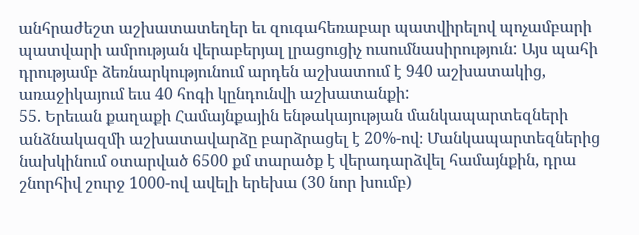անհրաժեշտ աշխատատեղեր եւ զուգահեռաբար պատվիրելով պոչամբարի պատվարի ամրության վերաբերյալ լրացուցիչ ուսումնասիրություն: Այս պահի դրությամբ ձեռնարկությունում արդեն աշխատում է 940 աշխատակից, առաջիկայում եւս 40 հոգի կընդունվի աշխատանքի:
55. Երեւան քաղաքի Համայնքային ենթակայության մանկապարտեզների անձնակազմի աշխատավարձը բարձրացել է 20%-ով։ Մանկապարտեզներից նախկինում օտարված 6500 քմ տարածք է վերադարձվել համայնքին, դրա շնորհիվ շուրջ 1000-ով ավելի երեխա (30 նոր խումբ)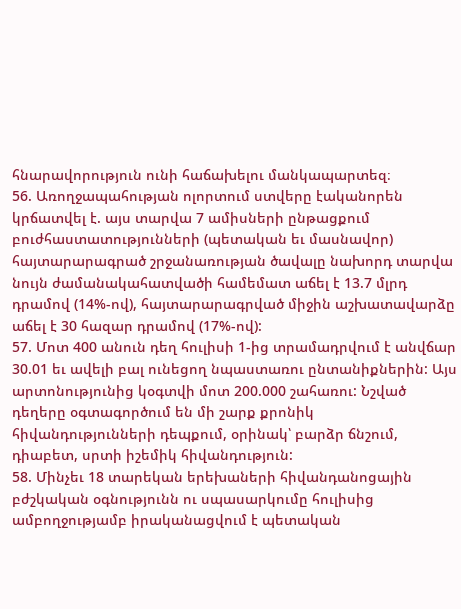հնարավորություն ունի հաճախելու մանկապարտեզ։
56. Առողջապահության ոլորտում ստվերը էականորեն կրճատվել է. այս տարվա 7 ամիսների ընթացքում բուժհաստատությունների (պետական եւ մասնավոր) հայտարարագրած շրջանառության ծավալը նախորդ տարվա նույն ժամանակահատվածի համեմատ աճել է 13.7 մլրդ դրամով (14%-ով), հայտարարագրված միջին աշխատավարձը աճել է 30 հազար դրամով (17%-ով):
57. Մոտ 400 անուն դեղ հուլիսի 1-ից տրամադրվում է անվճար 30.01 եւ ավելի բալ ունեցող նպաստառու ընտանիքներին: Այս արտոնությունից կօգտվի մոտ 200.000 շահառու: Նշված դեղերը օգտագործում են մի շարք քրոնիկ հիվանդությունների դեպքում, օրինակ՝ բարձր ճնշում, դիաբետ, սրտի իշեմիկ հիվանդություն:
58. Մինչեւ 18 տարեկան երեխաների հիվանդանոցային բժշկական օգնությունն ու սպասարկումը հուլիսից ամբողջությամբ իրականացվում է պետական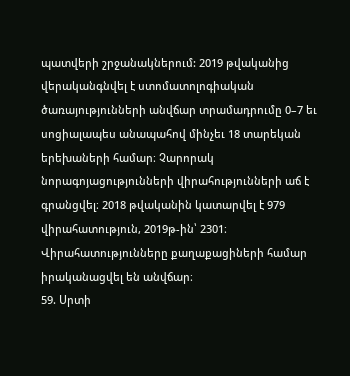պատվերի շրջանակներում: 2019 թվականից վերականգնվել է ստոմատոլոգիական ծառայությունների անվճար տրամադրումը 0–7 եւ սոցիալապես անապահով մինչեւ 18 տարեկան երեխաների համար։ Չարորակ նորագոյացությունների վիրահությունների աճ է գրանցվել։ 2018 թվականին կատարվել է 979 վիրահատություն, 2019թ-ին՝ 2301։ Վիրահատությունները քաղաքացիների համար իրականացվել են անվճար։
59. Սրտի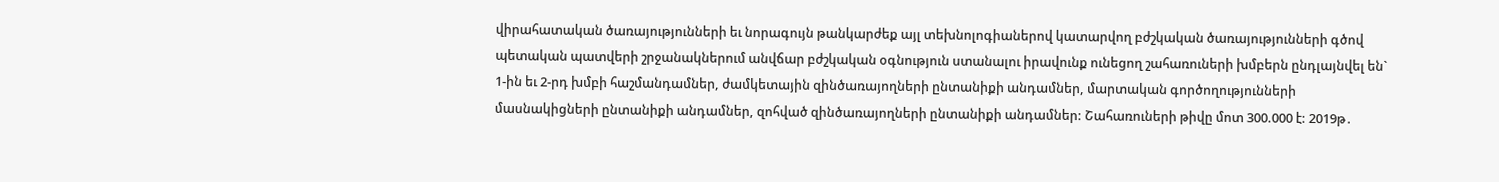վիրահատական ծառայությունների եւ նորագույն թանկարժեք այլ տեխնոլոգիաներով կատարվող բժշկական ծառայությունների գծով պետական պատվերի շրջանակներում անվճար բժշկական օգնություն ստանալու իրավունք ունեցող շահառուների խմբերն ընդլայնվել են` 1-ին եւ 2-րդ խմբի հաշմանդամներ, ժամկետային զինծառայողների ընտանիքի անդամներ, մարտական գործողությունների մասնակիցների ընտանիքի անդամներ, զոհված զինծառայողների ընտանիքի անդամներ: Շահառուների թիվը մոտ 300.000 է: 2019թ․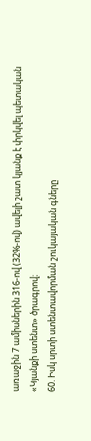առաջին 7 ամիսներին 316-ով (32%-ով) ավելի շատ կյանք է փրկվել պետական «Կյանքի ստենտ» ծրագրով։
60. Իսկ սրտի ստենտավորման շուկայական գները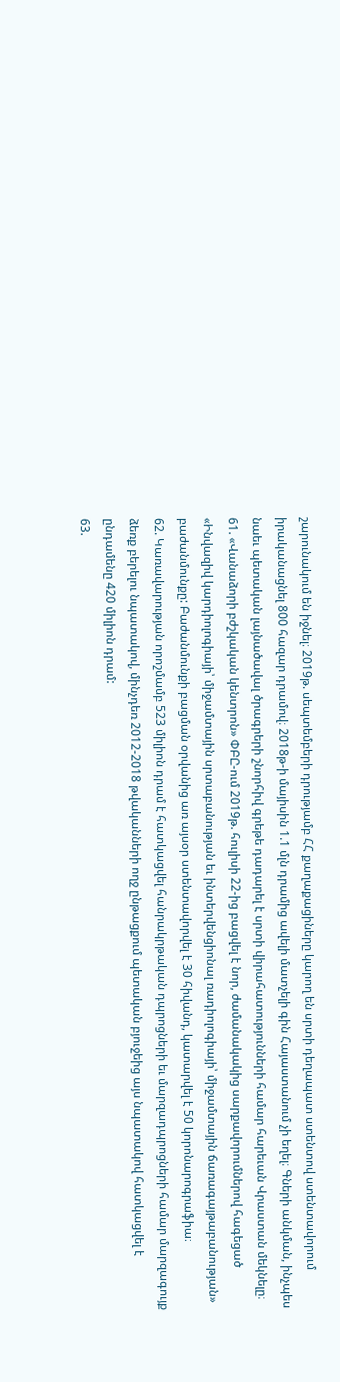շարունակում են իջնել։ 2019թ. սեպտեմբերի դրությամբ ՀՀ քաղաքացիները կարող են սրտի դեղապատ ստենտով ստենտավորում իրականացնել 800 հազար դրամով։ 2018թ-ի մայիսին 1.1 մլն դրամից ավելի մատչելի գին Հայաստանում չի եղել։ Գների անկման, ինչպես նաեւ պետական լայնածավալ ծրագրերի շնորհիվ գրեթե դադարել է սրտի վիրահատությունների համար հարեւան Վրաստան մեկնելը։
61. «Վանաձորի բժշկական կենտրոն» ՓԲԸ-ում 2019թ. հուլիսի 22-ից բացվել է նոր, ժամանակակից սարքավորումներով հագեցած «Ինվազիվ կարդիոլոգիայի՝ միջամտային սրտաբանության եւ ինտերվենցիոնալ ռադիոլոգիայի՝ միջամտային ճառագայթաբանության» բաժանմունքը: Բաժանմունքի բացման օրվանից առ այսօր ստենտավորվել է 30 հիվանդ, կատարվել է 50 կորոնարոգրաֆիա։
62. Կառավարության որոշմամբ 523 միլիոն դրամ է հատկացվել հանրակրթական դպրոցների եւ մարզադպրոցների համար մարզագույք ձեռք բերելու նպատակով, մինչդեռ 2012-2018 թվականների ողջ ընթացքում պետական բյուջեից այս նպատակով հատկացվել է ընդամենը 420 միլիոն դրամ:
63.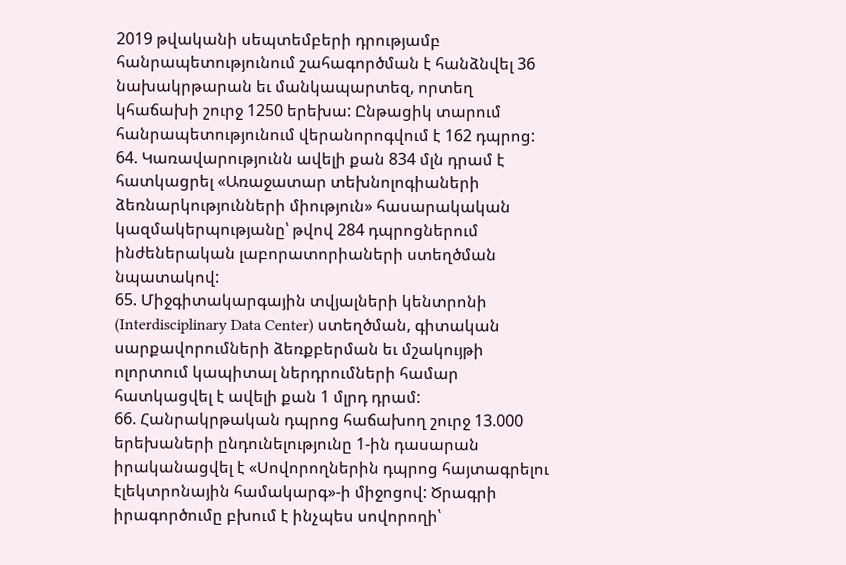2019 թվականի սեպտեմբերի դրությամբ հանրապետությունում շահագործման է հանձնվել 36 նախակրթարան եւ մանկապարտեզ, որտեղ կհաճախի շուրջ 1250 երեխա: Ընթացիկ տարում հանրապետությունում վերանորոգվում է 162 դպրոց:
64. Կառավարությունն ավելի քան 834 մլն դրամ է հատկացրել «Առաջատար տեխնոլոգիաների ձեռնարկությունների միություն» հասարակական կազմակերպությանը՝ թվով 284 դպրոցներում ինժեներական լաբորատորիաների ստեղծման նպատակով:
65. Միջգիտակարգային տվյալների կենտրոնի (Interdisciplinary Data Center) ստեղծման, գիտական սարքավորումների ձեռքբերման եւ մշակույթի ոլորտում կապիտալ ներդրումների համար հատկացվել է ավելի քան 1 մլրդ դրամ:
66. Հանրակրթական դպրոց հաճախող շուրջ 13.000 երեխաների ընդունելությունը 1-ին դասարան իրականացվել է «Սովորողներին դպրոց հայտագրելու էլեկտրոնային համակարգ»-ի միջոցով: Ծրագրի իրագործումը բխում է ինչպես սովորողի՝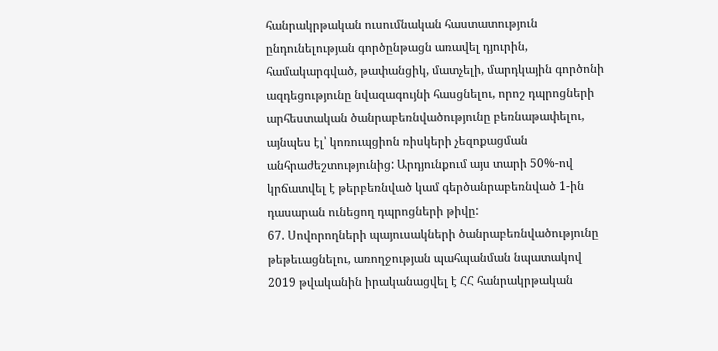հանրակրթական ուսումնական հաստատություն ընդունելության գործընթացն առավել դյուրին, համակարգված, թափանցիկ, մատչելի, մարդկային գործոնի ազդեցությունը նվազագույնի հասցնելու, որոշ դպրոցների արհեստական ծանրաբեռնվածությունը բեռնաթափելու, այնպես էլ՝ կոռուպցիոն ռիսկերի չեզոքացման անհրաժեշտությունից: Արդյունքում այս տարի 50%-ով կրճատվել է թերբեռնված կամ գերծանրաբեռնված 1-ին դասարան ունեցող դպրոցների թիվը:
67. Սովորողների պայուսակների ծանրաբեռնվածությունը թեթեւացնելու, առողջության պահպանման նպատակով 2019 թվականին իրականացվել է ՀՀ հանրակրթական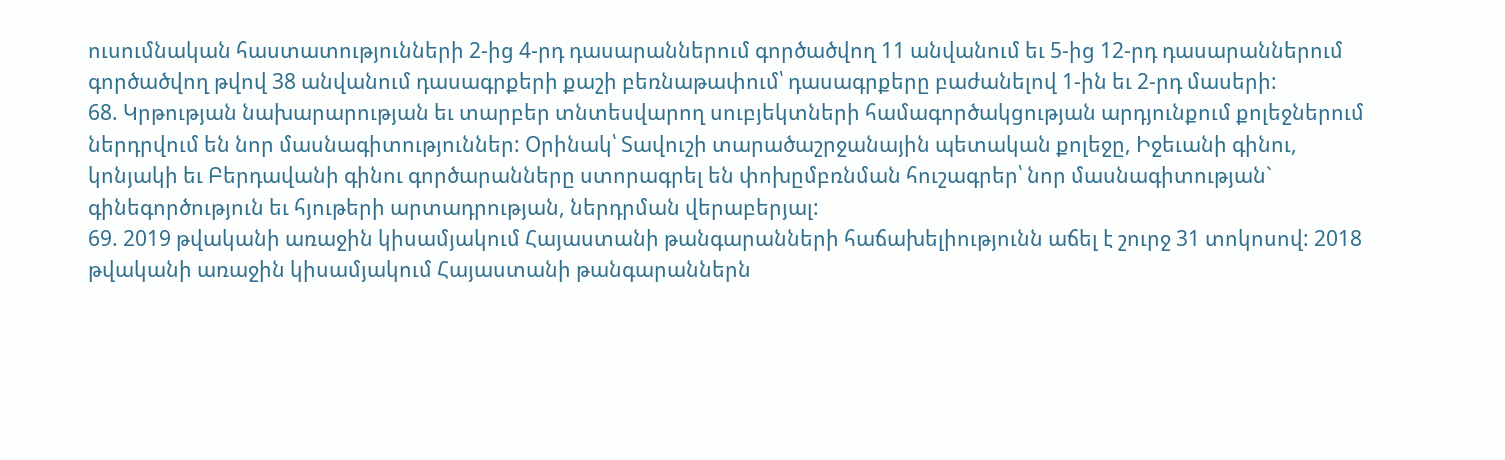ուսումնական հաստատությունների 2-ից 4-րդ դասարաններում գործածվող 11 անվանում եւ 5-ից 12-րդ դասարաններում գործածվող թվով 38 անվանում դասագրքերի քաշի բեռնաթափում՝ դասագրքերը բաժանելով 1-ին եւ 2-րդ մասերի:
68. Կրթության նախարարության եւ տարբեր տնտեսվարող սուբյեկտների համագործակցության արդյունքում քոլեջներում ներդրվում են նոր մասնագիտություններ: Օրինակ՝ Տավուշի տարածաշրջանային պետական քոլեջը, Իջեւանի գինու, կոնյակի եւ Բերդավանի գինու գործարանները ստորագրել են փոխըմբռնման հուշագրեր՝ նոր մասնագիտության` գինեգործություն եւ հյութերի արտադրության, ներդրման վերաբերյալ:
69. 2019 թվականի առաջին կիսամյակում Հայաստանի թանգարանների հաճախելիությունն աճել է շուրջ 31 տոկոսով: 2018 թվականի առաջին կիսամյակում Հայաստանի թանգարաններն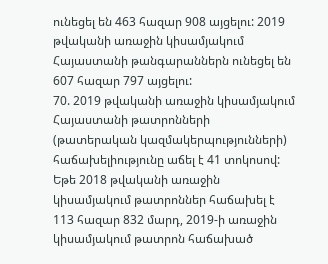ունեցել են 463 հազար 908 այցելու: 2019 թվականի առաջին կիսամյակում Հայաստանի թանգարաններն ունեցել են 607 հազար 797 այցելու:
70. 2019 թվականի առաջին կիսամյակում Հայաստանի թատրոնների (թատերական կազմակերպությունների) հաճախելիությունը աճել է 41 տոկոսով: Եթե 2018 թվականի առաջին կիսամյակում թատրոններ հաճախել է 113 հազար 832 մարդ, 2019-ի առաջին կիսամյակում թատրոն հաճախած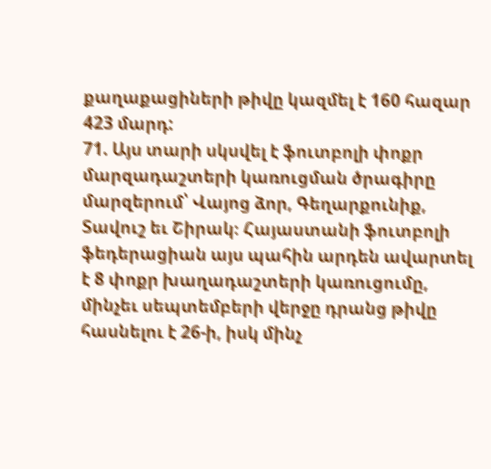քաղաքացիների թիվը կազմել է 160 հազար 423 մարդ:
71. Այս տարի սկսվել է ֆուտբոլի փոքր մարզադաշտերի կառուցման ծրագիրը մարզերում՝ Վայոց ձոր, Գեղարքունիք, Տավուշ եւ Շիրակ։ Հայաստանի ֆուտբոլի ֆեդերացիան այս պահին արդեն ավարտել է 8 փոքր խաղադաշտերի կառուցումը, մինչեւ սեպտեմբերի վերջը դրանց թիվը հասնելու է 26-ի, իսկ մինչ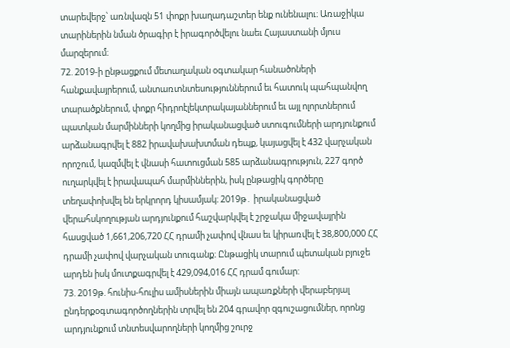տարեվերջ՝ առնվազն 51 փոքր խաղադաշտեր ենք ունենալու։ Առաջիկա տարիներին նման ծրագիր է իրագործվելու նաեւ Հայաստանի մյուս մարզերում։
72. 2019-ի ընթացքում մետաղական օգտակար հանածոների հանքավայրերում, անտառտնտեսություններում եւ հատուկ պահպանվող տարածքներում, փոքր հիդրոէլեկտրակայաններում եւ այլ ոլորտներում պատկան մարմինների կողմից իրականացված ստուգումների արդյունքում արձանագրվել է 882 իրավախախտման դեպք, կայացվել է 432 վարչական որոշում, կազմվել է վնասի հատուցման 585 արձանագրություն, 227 գործ ուղարկվել է իրավապահ մարմիններին, իսկ ընթացիկ գործերը տեղափոխվել են երկրորդ կիսամյակ։ 2019թ․ իրականացված վերահսկողության արդյունքում հաշվարկվել է շրջակա միջավայրին հասցված 1,661,206,720 ՀՀ դրամի չափով վնաս եւ կիրառվել է 38,800,000 ՀՀ դրամի չափով վարչական տուգանք։ Ընթացիկ տարում պետական բյուջե արդեն իսկ մուտքագրվել է 429,094,016 ՀՀ դրամ գումար:
73. 2019թ. հունիս-հուլիս ամիսներին միայն ապառքների վերաբերյալ ընդերքօգտագործողներին տրվել են 204 գրավոր զգուշացումներ, որոնց արդյունքում տնտեսվարողների կողմից շուրջ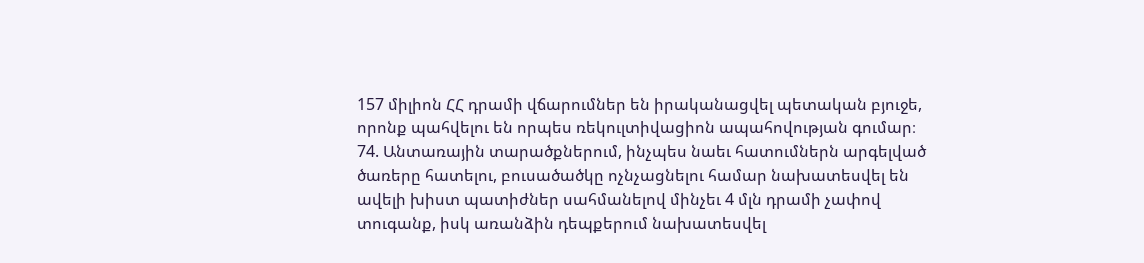157 միլիոն ՀՀ դրամի վճարումներ են իրականացվել պետական բյուջե, որոնք պահվելու են որպես ռեկուլտիվացիոն ապահովության գումար։
74. Անտառային տարածքներում, ինչպես նաեւ հատումներն արգելված ծառերը հատելու, բուսածածկը ոչնչացնելու համար նախատեսվել են ավելի խիստ պատիժներ սահմանելով մինչեւ 4 մլն դրամի չափով տուգանք, իսկ առանձին դեպքերում նախատեսվել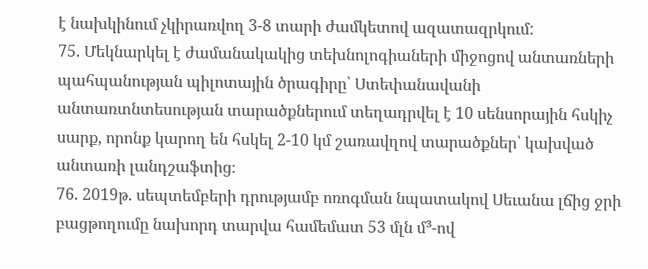է նախկինում չկիրառվող 3-8 տարի ժամկետով ազատազրկում:
75. Մեկնարկել է ժամանակակից տեխնոլոգիաների միջոցով անտառների պահպանության պիլոտային ծրագիրը՝ Ստեփանավանի անտառտնտեսության տարածքներում տեղադրվել է 10 սենսորային հսկիչ սարք, որոնք կարող են հսկել 2-10 կմ շառավղով տարածքներ՝ կախված անտառի լանդշաֆտից։
76. 2019թ. սեպտեմբերի դրությամբ ոռոգման նպատակով Սեւանա լճից ջրի բացթողումը նախորդ տարվա համեմատ 53 մլն մ³-ով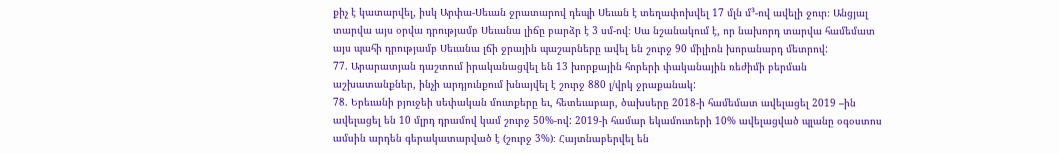քիչ է կատարվել, իսկ Արփա-Սեւան ջրատարով դեպի Սեւան է տեղափոխվել 17 մլն մ³-ով ավելի ջուր։ Անցյալ տարվա այս օրվա դրությամբ Սեւանա լիճը բարձր է 3 սմ-ով։ Սա նշանակում է, որ նախորդ տարվա համեմատ այս պահի դրությամբ Սեւանա լճի ջրային պաշարները ավել են շուրջ 90 միլիոն խորանարդ մետրով:
77. Արարատյան դաշտում իրականացվել են 13 խորքային հորերի փականային ռեժիմի բերման աշխատանքներ, ինչի արդյունքում խնայվել է շուրջ 880 լ/վրկ ջրաքանակ:
78. Երեւանի բյուջեի սեփական մուտքերը եւ, հետեւաբար, ծախսերը 2018-ի համեմատ ավելացել 2019 –ին ավելացել են 10 մլրդ դրամով կամ շուրջ 50%-ով: 2019-ի համար եկամուտերի 10% ավելացված պլանը օգօստոս ամսին արդեն գերակատարված է (շուրջ 3%)։ Հայտնաբերվել են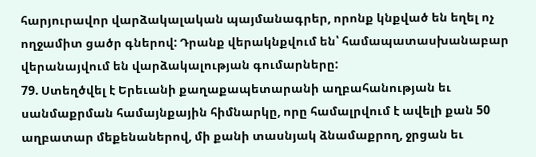հարյուրավոր վարձակալական պայմանագրեր, որոնք կնքված են եղել ոչ ողջամիտ ցածր գներով: Դրանք վերակնքվում են՝ համապատասխանաբար վերանայվում են վարձակալության գումարները:
79. Ստեղծվել է Երեւանի քաղաքապետարանի աղբահանության եւ սանմաքրման համայնքային հիմնարկը, որը համալրվում է ավելի քան 50 աղբատար մեքենաներով, մի քանի տասնյակ ձնամաքրող, ջրցան եւ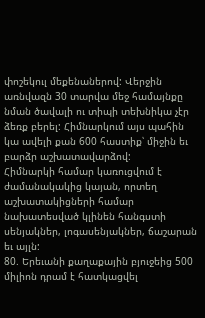փոշեկուլ մեքենաներով: Վերջին առնվազն 30 տարվա մեջ համայնքը նման ծավալի ու տիպի տեխնիկա չէր ձեռք բերել: Հիմնարկում այս պահին կա ավելի քան 600 հաստիք՝ միջին եւ բարձր աշխատավարձով:
Հիմնարկի համար կառուցվում է ժամանակակից կայան, որտեղ աշխատակիցների համար նախատեսված կլինեն հանգստի սենյակներ, լոգասենյակներ, ճաշարան եւ այլն:
80. Երեւանի քաղաքային բյուջեից 500 միլիոն դրամ է հատկացվել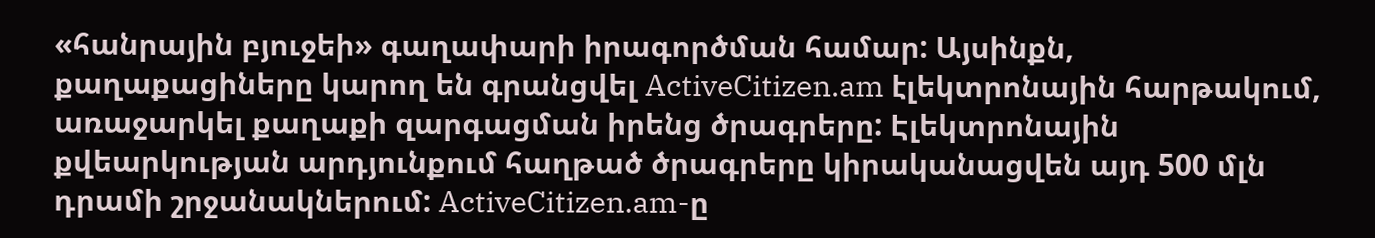«հանրային բյուջեի» գաղափարի իրագործման համար: Այսինքն, քաղաքացիները կարող են գրանցվել ActiveCitizen.am էլեկտրոնային հարթակում, առաջարկել քաղաքի զարգացման իրենց ծրագրերը: Էլեկտրոնային քվեարկության արդյունքում հաղթած ծրագրերը կիրականացվեն այդ 500 մլն դրամի շրջանակներում: ActiveCitizen.am-ը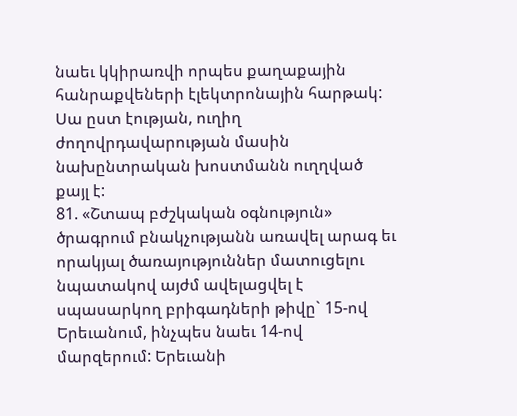նաեւ կկիրառվի որպես քաղաքային հանրաքվեների էլեկտրոնային հարթակ: Սա ըստ էության, ուղիղ ժողովրդավարության մասին նախընտրական խոստմանն ուղղված քայլ է:
81. «Շտապ բժշկական օգնություն» ծրագրում բնակչությանն առավել արագ եւ որակյալ ծառայություններ մատուցելու նպատակով այժմ ավելացվել է սպասարկող բրիգադների թիվը` 15-ով Երեւանում, ինչպես նաեւ 14-ով մարզերում: Երեւանի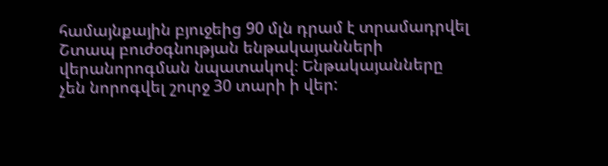համայնքային բյուջեից 90 մլն դրամ է տրամադրվել Շտապ բուժօգնության ենթակայանների վերանորոգման նպատակով։ Ենթակայանները չեն նորոգվել շուրջ 30 տարի ի վեր: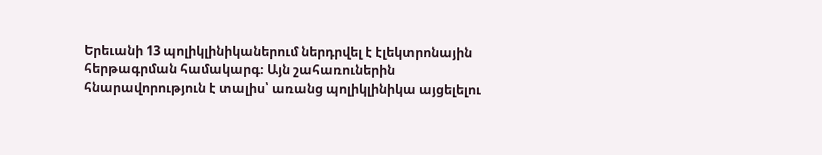Երեւանի 13 պոլիկլինիկաներում ներդրվել է էլեկտրոնային հերթագրման համակարգ։ Այն շահառուներին հնարավորություն է տալիս՝ առանց պոլիկլինիկա այցելելու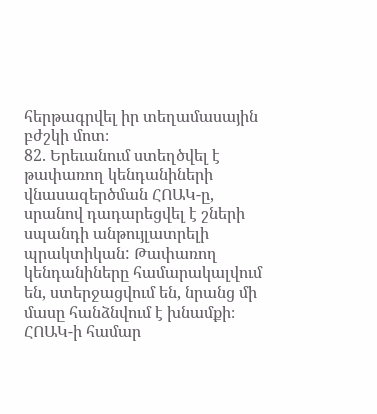հերթագրվել իր տեղամասային բժշկի մոտ։
82. Երեւանում ստեղծվել է թափառող կենդանիների վնասազերծման ՀՈԱԿ-ը, սրանով դադարեցվել է շների սպանդի անթույլատրելի պրակտիկան: Թափառող կենդանիները համարակալվում են, ստերջացվում են, նրանց մի մասը հանձնվում է խնամքի։ ՀՈԱԿ-ի համար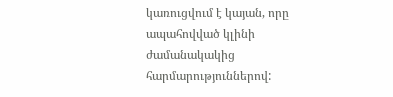կառուցվում է կայան, որը ապահովված կլինի ժամանակակից հարմարություններով: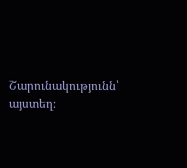Շարունակությունն՝ այստեղ։